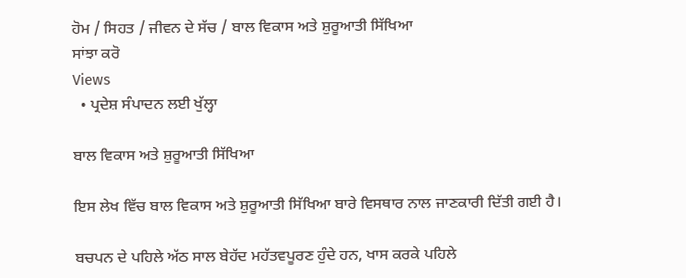ਹੋਮ / ਸਿਹਤ / ਜੀਵਨ ਦੇ ਸੱਚ / ਬਾਲ ਵਿਕਾਸ ਅਤੇ ਸ਼ੁਰੂਆਤੀ ਸਿੱਖਿਆ
ਸਾਂਝਾ ਕਰੋ
Views
  • ਪ੍ਰਦੇਸ਼ ਸੰਪਾਦਨ ਲਈ ਖੁੱਲ੍ਹਾ

ਬਾਲ ਵਿਕਾਸ ਅਤੇ ਸ਼ੁਰੂਆਤੀ ਸਿੱਖਿਆ

ਇਸ ਲੇਖ ਵਿੱਚ ਬਾਲ ਵਿਕਾਸ ਅਤੇ ਸ਼ੁਰੂਆਤੀ ਸਿੱਖਿਆ ਬਾਰੇ ਵਿਸਥਾਰ ਨਾਲ ਜਾਣਕਾਰੀ ਦਿੱਤੀ ਗਈ ਹੈ।

ਬਚਪਨ ਦੇ ਪਹਿਲੇ ਅੱਠ ਸਾਲ ਬੇਹੱਦ ਮਹੱਤਵਪੂਰਣ ਹੁੰਦੇ ਹਨ, ਖਾਸ ਕਰਕੇ ਪਹਿਲੇ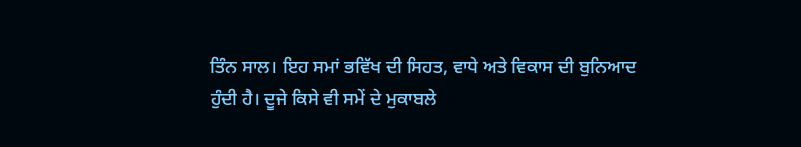ਤਿੰਨ ਸਾਲ। ਇਹ ਸਮਾਂ ਭਵਿੱਖ ਦੀ ਸਿਹਤ, ਵਾਧੇ ਅਤੇ ਵਿਕਾਸ ਦੀ ਬੁਨਿਆਦ ਹੁੰਦੀ ਹੈ। ਦੂਜੇ ਕਿਸੇ ਵੀ ਸਮੇਂ ਦੇ ਮੁਕਾਬਲੇ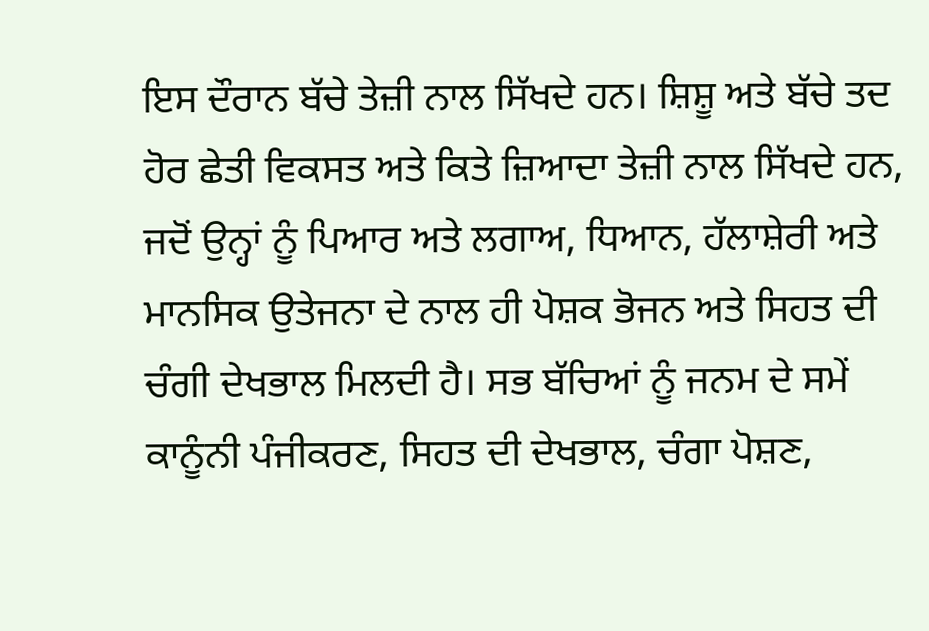ਇਸ ਦੌਰਾਨ ਬੱਚੇ ਤੇਜ਼ੀ ਨਾਲ ਸਿੱਖਦੇ ਹਨ। ਸ਼ਿਸ਼ੂ ਅਤੇ ਬੱਚੇ ਤਦ ਹੋਰ ਛੇਤੀ ਵਿਕਸਤ ਅਤੇ ਕਿਤੇ ਜ਼ਿਆਦਾ ਤੇਜ਼ੀ ਨਾਲ ਸਿੱਖਦੇ ਹਨ, ਜਦੋਂ ਉਨ੍ਹਾਂ ਨੂੰ ਪਿਆਰ ਅਤੇ ਲਗਾਅ, ਧਿਆਨ, ਹੱਲਾਸ਼ੇਰੀ ਅਤੇ ਮਾਨਸਿਕ ਉਤੇਜਨਾ ਦੇ ਨਾਲ ਹੀ ਪੋਸ਼ਕ ਭੋਜਨ ਅਤੇ ਸਿਹਤ ਦੀ ਚੰਗੀ ਦੇਖਭਾਲ ਮਿਲਦੀ ਹੈ। ਸਭ ਬੱਚਿਆਂ ਨੂੰ ਜਨਮ ਦੇ ਸਮੇਂ ਕਾਨੂੰਨੀ ਪੰਜੀਕਰਣ, ਸਿਹਤ ਦੀ ਦੇਖਭਾਲ, ਚੰਗਾ ਪੋਸ਼ਣ,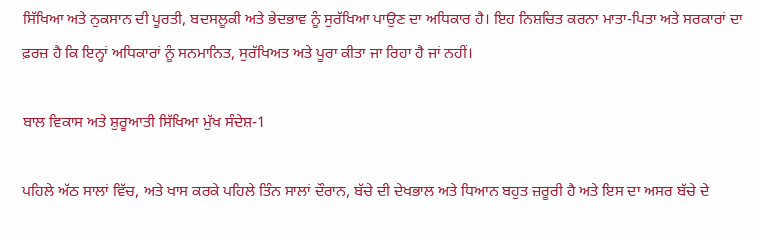ਸਿੱਖਿਆ ਅਤੇ ਨੁਕਸਾਨ ਦੀ ਪੂਰਤੀ, ਬਦਸਲੂਕੀ ਅਤੇ ਭੇਦਭਾਵ ਨੂੰ ਸੁਰੱਖਿਆ ਪਾਉਣ ਦਾ ਅਧਿਕਾਰ ਹੈ। ਇਹ ਨਿਸ਼ਚਿਤ ਕਰਨਾ ਮਾਤਾ-ਪਿਤਾ ਅਤੇ ਸਰਕਾਰਾਂ ਦਾ ਫ਼ਰਜ਼ ਹੈ ਕਿ ਇਨ੍ਹਾਂ ਅਧਿਕਾਰਾਂ ਨੂੰ ਸਨਮਾਨਿਤ, ਸੁਰੱਖਿਅਤ ਅਤੇ ਪੂਰਾ ਕੀਤਾ ਜਾ ਰਿਹਾ ਹੈ ਜਾਂ ਨਹੀਂ।

ਬਾਲ ਵਿਕਾਸ ਅਤੇ ਸ਼ੁਰੂਆਤੀ ਸਿੱਖਿਆ ਮੁੱਖ ਸੰਦੇਸ਼-1

ਪਹਿਲੇ ਅੱਠ ਸਾਲਾਂ ਵਿੱਚ, ਅਤੇ ਖਾਸ ਕਰਕੇ ਪਹਿਲੇ ਤਿੰਨ ਸਾਲਾਂ ਦੌਰਾਨ, ਬੱਚੇ ਦੀ ਦੇਖਭਾਲ ਅਤੇ ਧਿਆਨ ਬਹੁਤ ਜ਼ਰੂਰੀ ਹੈ ਅਤੇ ਇਸ ਦਾ ਅਸਰ ਬੱਚੇ ਦੇ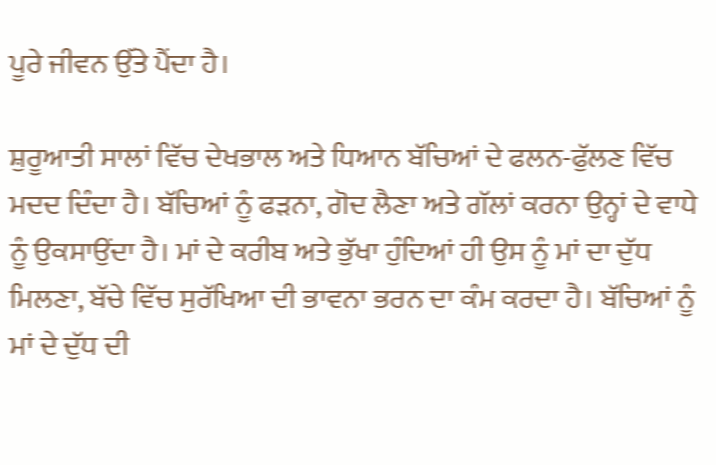ਪੂਰੇ ਜੀਵਨ ਉੱਤੇ ਪੈਂਦਾ ਹੈ।

ਸ਼ੁਰੂਆਤੀ ਸਾਲਾਂ ਵਿੱਚ ਦੇਖਭਾਲ ਅਤੇ ਧਿਆਨ ਬੱਚਿਆਂ ਦੇ ਫਲਨ-ਫੁੱਲਣ ਵਿੱਚ ਮਦਦ ਦਿੰਦਾ ਹੈ। ਬੱਚਿਆਂ ਨੂੰ ਫੜਨਾ, ਗੋਦ ਲੈਣਾ ਅਤੇ ਗੱਲਾਂ ਕਰਨਾ ਉਨ੍ਹਾਂ ਦੇ ਵਾਧੇ ਨੂੰ ਉਕਸਾਉਂਦਾ ਹੈ। ਮਾਂ ਦੇ ਕਰੀਬ ਅਤੇ ਭੁੱਖਾ ਹੁੰਦਿਆਂ ਹੀ ਉਸ ਨੂੰ ਮਾਂ ਦਾ ਦੁੱਧ ਮਿਲਣਾ, ਬੱਚੇ ਵਿੱਚ ਸੁਰੱਖਿਆ ਦੀ ਭਾਵਨਾ ਭਰਨ ਦਾ ਕੰਮ ਕਰਦਾ ਹੈ। ਬੱਚਿਆਂ ਨੂੰ ਮਾਂ ਦੇ ਦੁੱਧ ਦੀ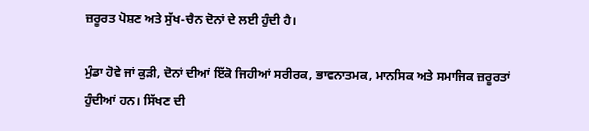ਜ਼ਰੂਰਤ ਪੋਸ਼ਣ ਅਤੇ ਸੁੱਖ-ਚੈਨ ਦੋਨਾਂ ਦੇ ਲਈ ਹੁੰਦੀ ਹੈ।

ਮੁੰਡਾ ਹੋਵੇ ਜਾਂ ਕੁੜੀ, ਦੋਨਾਂ ਦੀਆਂ ਇੱਕੋ ਜਿਹੀਆਂ ਸਰੀਰਕ, ਭਾਵਨਾਤਮਕ, ਮਾਨਸਿਕ ਅਤੇ ਸਮਾਜਿਕ ਜ਼ਰੂਰਤਾਂ ਹੁੰਦੀਆਂ ਹਨ। ਸਿੱਖਣ ਦੀ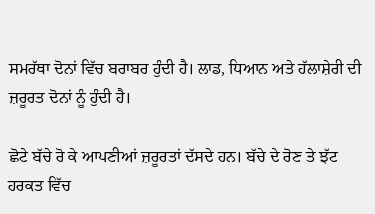ਸਮਰੱਥਾ ਦੋਨਾਂ ਵਿੱਚ ਬਰਾਬਰ ਹੁੰਦੀ ਹੈ। ਲਾਡ, ਧਿਆਨ ਅਤੇ ਹੱਲਾਸ਼ੇਰੀ ਦੀ ਜ਼ਰੂਰਤ ਦੋਨਾਂ ਨੂੰ ਹੁੰਦੀ ਹੈ।

ਛੋਟੇ ਬੱਚੇ ਰੋ ਕੇ ਆਪਣੀਆਂ ਜ਼ਰੂਰਤਾਂ ਦੱਸਦੇ ਹਨ। ਬੱਚੇ ਦੇ ਰੋਣ ਤੇ ਝੱਟ ਹਰਕਤ ਵਿੱਚ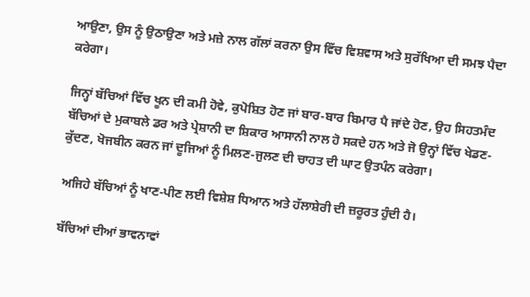ਆਉਣਾ, ਉਸ ਨੂੰ ਉਠਾਉਣਾ ਅਤੇ ਮਜ਼ੇ ਨਾਲ ਗੱਲਾਂ ਕਰਨਾ ਉਸ ਵਿੱਚ ਵਿਸ਼ਵਾਸ ਅਤੇ ਸੁਰੱਖਿਆ ਦੀ ਸਮਝ ਪੈਦਾ ਕਰੇਗਾ।

ਜਿਨ੍ਹਾਂ ਬੱਚਿਆਂ ਵਿੱਚ ਖੂਨ ਦੀ ਕਮੀ ਹੋਵੇ, ਕੁਪੋਸ਼ਿਤ ਹੋਣ ਜਾਂ ਬਾਰ-ਬਾਰ ਬਿਮਾਰ ਪੈ ਜਾਂਦੇ ਹੋਣ, ਉਹ ਸਿਹਤਮੰਦ ਬੱਚਿਆਂ ਦੇ ਮੁਕਾਬਲੇ ਡਰ ਅਤੇ ਪ੍ਰੇਸ਼ਾਨੀ ਦਾ ਸ਼ਿਕਾਰ ਆਸਾਨੀ ਨਾਲ ਹੋ ਸਕਦੇ ਹਨ ਅਤੇ ਜੋ ਉਨ੍ਹਾਂ ਵਿੱਚ ਖੇਡਣ-ਕੁੱਦਣ, ਖੋਜਬੀਨ ਕਰਨ ਜਾਂ ਦੂਜਿਆਂ ਨੂੰ ਮਿਲਣ-ਜੁਲਣ ਦੀ ਚਾਹਤ ਦੀ ਘਾਟ ਉਤਪੰਨ ਕਰੇਗਾ।

ਅਜਿਹੇ ਬੱਚਿਆਂ ਨੂੰ ਖਾਣ-ਪੀਣ ਲਈ ਵਿਸ਼ੇਸ਼ ਧਿਆਨ ਅਤੇ ਹੱਲਾਸ਼ੇਰੀ ਦੀ ਜ਼ਰੂਰਤ ਹੁੰਦੀ ਹੈ।

ਬੱਚਿਆਂ ਦੀਆਂ ਭਾਵਨਾਵਾਂ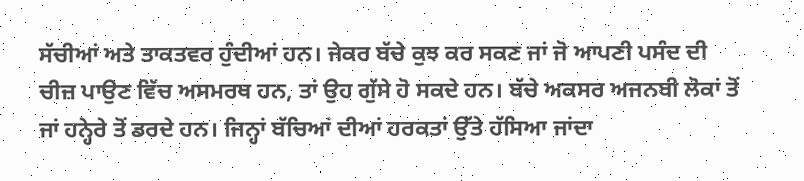ਸੱਚੀਆਂ ਅਤੇ ਤਾਕਤਵਰ ਹੁੰਦੀਆਂ ਹਨ। ਜੇਕਰ ਬੱਚੇ ਕੁਝ ਕਰ ਸਕਣ ਜਾਂ ਜੋ ਆਪਣੀ ਪਸੰਦ ਦੀ ਚੀਜ਼ ਪਾਉਣ ਵਿੱਚ ਅਸਮਰਥ ਹਨ, ਤਾਂ ਉਹ ਗੁੱਸੇ ਹੋ ਸਕਦੇ ਹਨ। ਬੱਚੇ ਅਕਸਰ ਅਜਨਬੀ ਲੋਕਾਂ ਤੋਂ ਜਾਂ ਹਨ੍ਹੇਰੇ ਤੋਂ ਡਰਦੇ ਹਨ। ਜਿਨ੍ਹਾਂ ਬੱਚਿਆਂ ਦੀਆਂ ਹਰਕਤਾਂ ਉੱਤੇ ਹੱਸਿਆ ਜਾਂਦਾ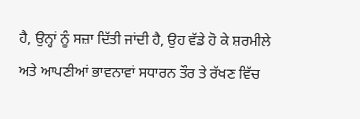ਹੈ, ਉਨ੍ਹਾਂ ਨੂੰ ਸਜ਼ਾ ਦਿੱਤੀ ਜਾਂਦੀ ਹੈ, ਉਹ ਵੱਡੇ ਹੋ ਕੇ ਸ਼ਰਮੀਲੇ ਅਤੇ ਆਪਣੀਆਂ ਭਾਵਨਾਵਾਂ ਸਧਾਰਨ ਤੌਰ ਤੇ ਰੱਖਣ ਵਿੱਚ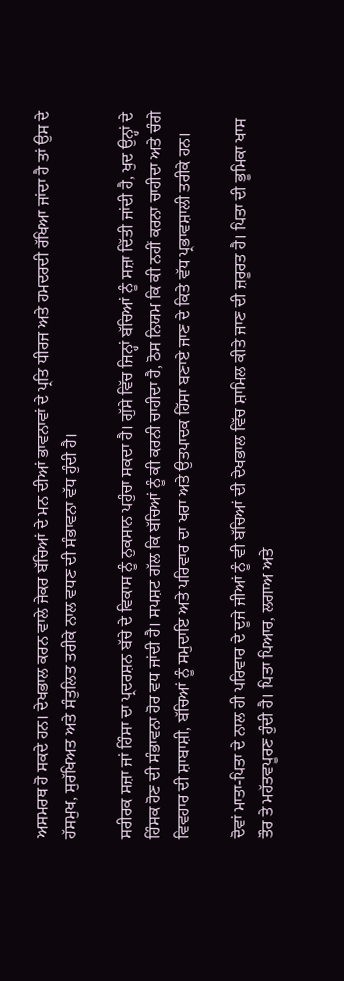ਅਸਮਰਥ ਹੋ ਸਕਦੇ ਹਨ। ਦੇਖਭਾਲ ਕਰਨ ਵਾਲੇ ਜੇਕਰ ਬੱਚਿਆਂ ਦੇ ਮਨ ਦੀਆਂ ਭਾਵਨਾਵਾਂ ਦੇ ਪ੍ਰਤਿ ਧੀਰਜ ਅਤੇ ਹਮਦਰਦੀ ਰੱਖਿਆ ਜਾਂਦਾ ਹੈ ਤਾਂ ਉਸ ਦੇ ਹੱਸਮੁਖ, ਸੁਰੱਖਿਅਤ ਅਤੇ ਸੰਤੁਲਿਤ ਤਰੀਕੇ ਨਾਲ ਵਧਣ ਦੀ ਸੰਭਾਵਨਾ ਵੱਧ ਹੁੰਦੀ ਹੈ।

ਸਰੀਰਕ ਸਜ਼ਾ ਜਾਂ ਹਿੰਸਾ ਦਾ ਪ੍ਰਦਰਸ਼ਨ ਬੱਚੇ ਦੇ ਵਿਕਾਸ ਨੂੰ ਨੁਕਸਾਨ ਪਹੁੰਚਾ ਸਕਦਾ ਹੈ। ਗੁੱਸੇ ਵਿੱਚ ਜਿਨ੍ਹਾਂ ਬੱਚਿਆਂ ਨੂੰ ਸਜ਼ਾ ਦਿੱਤੀ ਜਾਂਦੀ ਹੈ, ਖੁਦ ਉਨ੍ਹਾਂ ਦੇ ਹਿੰਸਕ ਹੋਣ ਦੀ ਸੰਭਾਵਨਾ ਹੋਰ ਵਧ ਜਾਂਦੀ ਹੈ। ਸਪਸ਼ਟ ਗੱਲ ਕਿ ਬੱਚਿਆਂ ਨੂੰ ਕੀ ਕਰਨੀ ਚਾਹੀਦਾ ਹੈ, ਠੋਸ ਨਿਯਮ ਕਿ ਕੀ ਨਹੀਂ ਕਰਨਾ ਚਾਹੀਦਾ ਅਤੇ ਚੰਗੇ ਵਿਵਹਾਰ ਦੀ ਸ਼ਾਬਾਸ਼ੀ, ਬੱਚਿਆਂ ਨੂੰ ਸਮੁਦਾਇ ਅਤੇ ਪਰਿਵਾਰ ਦਾ ਖਰਾ ਅਤੇ ਉਤਪਾਦਕ ਹਿੱਸਾ ਬਣਾਏ ਜਾਣ ਦੇ ਕਿਤੇ ਵੱਧ ਪ੍ਰਭਾਵਸ਼ਾਲੀ ਤਰੀਕੇ ਹਨ।

ਦੋਵਾਂ ਮਾਤਾ-ਪਿਤਾ ਦੇ ਨਾਲ ਹੀ ਪਰਿਵਾਰ ਦੇ ਦੂਜੇ ਜੀਆਂ ਨੂੰ ਵੀ ਬੱਚਿਆਂ ਦੀ ਦੇਖਭਾਲ ਵਿੱਚ ਸ਼ਾਮਿਲ ਕੀਤੇ ਜਾਣ ਦੀ ਜ਼ਰੂਰਤ ਹੈ। ਪਿਤਾ ਦੀ ਭੂਮਿਕਾ ਖਾਸ ਤੌਰ ਤੇ ਮਹੱਤਵਪੂਰਣ ਹੁੰਦੀ ਹੈ। ਪਿਤਾ ਪਿਆਰ, ਲਗਾਅ ਅਤੇ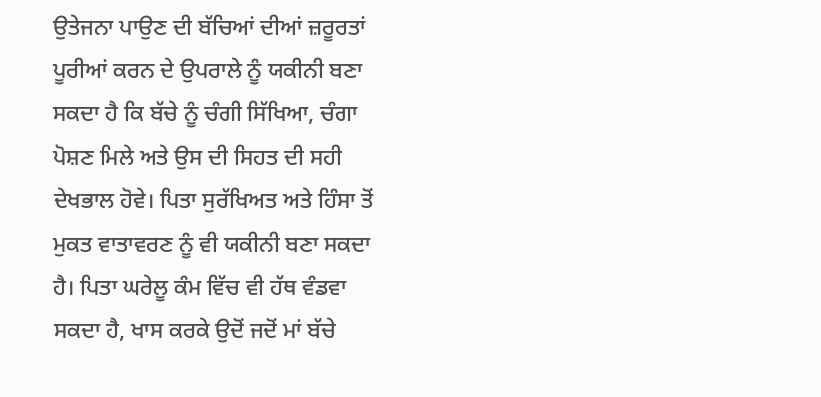ਉਤੇਜਨਾ ਪਾਉਣ ਦੀ ਬੱਚਿਆਂ ਦੀਆਂ ਜ਼ਰੂਰਤਾਂ ਪੂਰੀਆਂ ਕਰਨ ਦੇ ਉਪਰਾਲੇ ਨੂੰ ਯਕੀਨੀ ਬਣਾ ਸਕਦਾ ਹੈ ਕਿ ਬੱਚੇ ਨੂੰ ਚੰਗੀ ਸਿੱਖਿਆ, ਚੰਗਾ ਪੋਸ਼ਣ ਮਿਲੇ ਅਤੇ ਉਸ ਦੀ ਸਿਹਤ ਦੀ ਸਹੀ ਦੇਖਭਾਲ ਹੋਵੇ। ਪਿਤਾ ਸੁਰੱਖਿਅਤ ਅਤੇ ਹਿੰਸਾ ਤੋਂ ਮੁਕਤ ਵਾਤਾਵਰਣ ਨੂੰ ਵੀ ਯਕੀਨੀ ਬਣਾ ਸਕਦਾ ਹੈ। ਪਿਤਾ ਘਰੇਲੂ ਕੰਮ ਵਿੱਚ ਵੀ ਹੱਥ ਵੰਡਵਾ ਸਕਦਾ ਹੈ, ਖਾਸ ਕਰਕੇ ਉਦੋਂ ਜਦੋਂ ਮਾਂ ਬੱਚੇ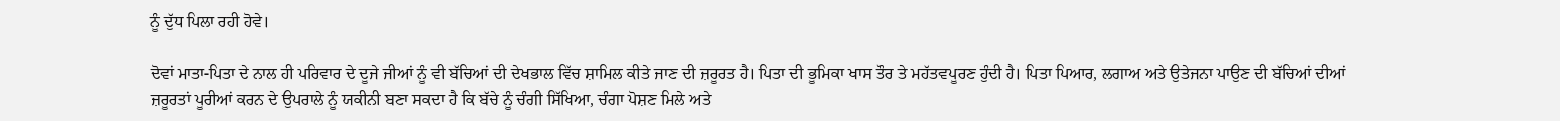ਨੂੰ ਦੁੱਧ ਪਿਲਾ ਰਹੀ ਹੋਵੇ।

ਦੋਵਾਂ ਮਾਤਾ-ਪਿਤਾ ਦੇ ਨਾਲ ਹੀ ਪਰਿਵਾਰ ਦੇ ਦੂਜੇ ਜੀਆਂ ਨੂੰ ਵੀ ਬੱਚਿਆਂ ਦੀ ਦੇਖਭਾਲ ਵਿੱਚ ਸ਼ਾਮਿਲ ਕੀਤੇ ਜਾਣ ਦੀ ਜ਼ਰੂਰਤ ਹੈ। ਪਿਤਾ ਦੀ ਭੂਮਿਕਾ ਖਾਸ ਤੌਰ ਤੇ ਮਹੱਤਵਪੂਰਣ ਹੁੰਦੀ ਹੈ। ਪਿਤਾ ਪਿਆਰ, ਲਗਾਅ ਅਤੇ ਉਤੇਜਨਾ ਪਾਉਣ ਦੀ ਬੱਚਿਆਂ ਦੀਆਂ ਜ਼ਰੂਰਤਾਂ ਪੂਰੀਆਂ ਕਰਨ ਦੇ ਉਪਰਾਲੇ ਨੂੰ ਯਕੀਨੀ ਬਣਾ ਸਕਦਾ ਹੈ ਕਿ ਬੱਚੇ ਨੂੰ ਚੰਗੀ ਸਿੱਖਿਆ, ਚੰਗਾ ਪੋਸ਼ਣ ਮਿਲੇ ਅਤੇ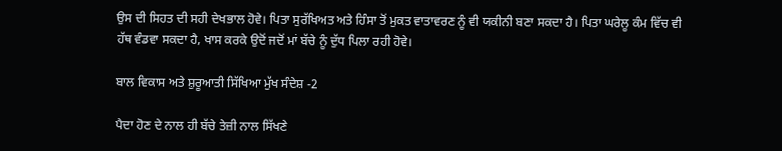ਉਸ ਦੀ ਸਿਹਤ ਦੀ ਸਹੀ ਦੇਖਭਾਲ ਹੋਵੇ। ਪਿਤਾ ਸੁਰੱਖਿਅਤ ਅਤੇ ਹਿੰਸਾ ਤੋਂ ਮੁਕਤ ਵਾਤਾਵਰਣ ਨੂੰ ਵੀ ਯਕੀਨੀ ਬਣਾ ਸਕਦਾ ਹੈ। ਪਿਤਾ ਘਰੇਲੂ ਕੰਮ ਵਿੱਚ ਵੀ ਹੱਥ ਵੰਡਵਾ ਸਕਦਾ ਹੈ, ਖਾਸ ਕਰਕੇ ਉਦੋਂ ਜਦੋਂ ਮਾਂ ਬੱਚੇ ਨੂੰ ਦੁੱਧ ਪਿਲਾ ਰਹੀ ਹੋਵੇ।

ਬਾਲ ਵਿਕਾਸ ਅਤੇ ਸ਼ੁਰੂਆਤੀ ਸਿੱਖਿਆ ਮੁੱਖ ਸੰਦੇਸ਼ -2

ਪੈਦਾ ਹੋਣ ਦੇ ਨਾਲ ਹੀ ਬੱਚੇ ਤੇਜ਼ੀ ਨਾਲ ਸਿੱਖਣੇ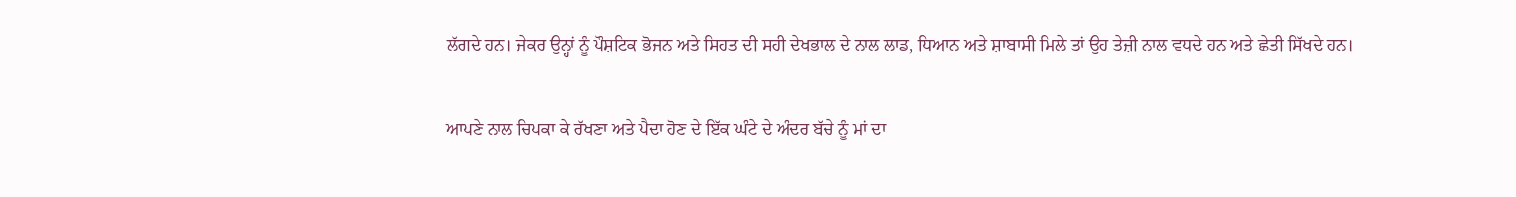ਲੱਗਦੇ ਹਨ। ਜੇਕਰ ਉਨ੍ਹਾਂ ਨੂੰ ਪੌਸ਼ਟਿਕ ਭੋਜਨ ਅਤੇ ਸਿਹਤ ਦੀ ਸਹੀ ਦੇਖਭਾਲ ਦੇ ਨਾਲ ਲਾਡ, ਧਿਆਨ ਅਤੇ ਸ਼ਾਬਾਸੀ ਮਿਲੇ ਤਾਂ ਉਹ ਤੇਜ਼ੀ ਨਾਲ ਵਧਦੇ ਹਨ ਅਤੇ ਛੇਤੀ ਸਿੱਖਦੇ ਹਨ।

ਆਪਣੇ ਨਾਲ ਚਿਪਕਾ ਕੇ ਰੱਖਣਾ ਅਤੇ ਪੈਦਾ ਹੋਣ ਦੇ ਇੱਕ ਘੰਟੇ ਦੇ ਅੰਦਰ ਬੱਚੇ ਨੂੰ ਮਾਂ ਦਾ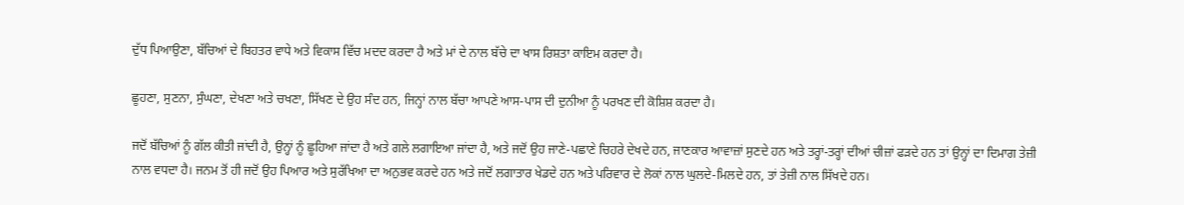ਦੁੱਧ ਪਿਆਉਣਾ, ਬੱਚਿਆਂ ਦੇ ਬਿਹਤਰ ਵਾਧੇ ਅਤੇ ਵਿਕਾਸ ਵਿੱਚ ਮਦਦ ਕਰਦਾ ਹੈ ਅਤੇ ਮਾਂ ਦੇ ਨਾਲ ਬੱਚੇ ਦਾ ਖਾਸ ਰਿਸ਼ਤਾ ਕਾਇਮ ਕਰਦਾ ਹੈ।

ਛੂਹਣਾ, ਸੁਣਨਾ, ਸੁੰਘਣਾ, ਦੇਖਣਾ ਅਤੇ ਚਖਣਾ, ਸਿੱਖਣ ਦੇ ਉਹ ਸੰਦ ਹਨ, ਜਿਨ੍ਹਾਂ ਨਾਲ ਬੱਚਾ ਆਪਣੇ ਆਸ-ਪਾਸ ਦੀ ਦੁਨੀਆ ਨੂੰ ਪਰਖਣ ਦੀ ਕੋਸ਼ਿਸ਼ ਕਰਦਾ ਹੈ।

ਜਦੋਂ ਬੱਚਿਆਂ ਨੂੰ ਗੱਲ ਕੀਤੀ ਜਾਂਦੀ ਹੈ, ਉਨ੍ਹਾਂ ਨੂੰ ਛੂਹਿਆ ਜਾਂਦਾ ਹੈ ਅਤੇ ਗਲੇ ਲਗਾਇਆ ਜਾਂਦਾ ਹੈ, ਅਤੇ ਜਦੋਂ ਉਹ ਜਾਣੇ-ਪਛਾਣੇ ਚਿਹਰੇ ਦੇਖਦੇ ਹਨ, ਜਾਣਕਾਰ ਆਵਾਜ਼ਾਂ ਸੁਣਦੇ ਹਨ ਅਤੇ ਤਰ੍ਹਾਂ-ਤਰ੍ਹਾਂ ਦੀਆਂ ਚੀਜ਼ਾਂ ਫੜਦੇ ਹਨ ਤਾਂ ਉਨ੍ਹਾਂ ਦਾ ਦਿਮਾਗ ਤੇਜ਼ੀ ਨਾਲ ਵਧਦਾ ਹੈ। ਜਨਮ ਤੋਂ ਹੀ ਜਦੋਂ ਉਹ ਪਿਆਰ ਅਤੇ ਸੁਰੱਖਿਆ ਦਾ ਅਨੁਭਵ ਕਰਦੇ ਹਨ ਅਤੇ ਜਦੋਂ ਲਗਾਤਾਰ ਖੇਡਦੇ ਹਨ ਅਤੇ ਪਰਿਵਾਰ ਦੇ ਲੋਕਾਂ ਨਾਲ ਘੁਲਦੇ-ਮਿਲਦੇ ਹਨ, ਤਾਂ ਤੇਜ਼ੀ ਨਾਲ ਸਿੱਖਦੇ ਹਨ।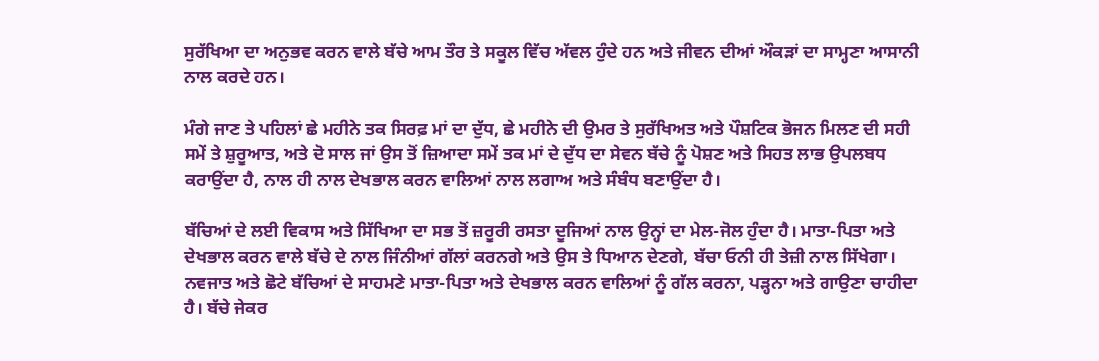ਸੁਰੱਖਿਆ ਦਾ ਅਨੁਭਵ ਕਰਨ ਵਾਲੇ ਬੱਚੇ ਆਮ ਤੌਰ ਤੇ ਸਕੂਲ ਵਿੱਚ ਅੱਵਲ ਹੁੰਦੇ ਹਨ ਅਤੇ ਜੀਵਨ ਦੀਆਂ ਔਕੜਾਂ ਦਾ ਸਾਮ੍ਹਣਾ ਆਸਾਨੀ ਨਾਲ ਕਰਦੇ ਹਨ।

ਮੰਗੇ ਜਾਣ ਤੇ ਪਹਿਲਾਂ ਛੇ ਮਹੀਨੇ ਤਕ ਸਿਰਫ਼ ਮਾਂ ਦਾ ਦੁੱਧ, ਛੇ ਮਹੀਨੇ ਦੀ ਉਮਰ ਤੇ ਸੁਰੱਖਿਅਤ ਅਤੇ ਪੌਸ਼ਟਿਕ ਭੋਜਨ ਮਿਲਣ ਦੀ ਸਹੀ ਸਮੇਂ ਤੇ ਸ਼ੁਰੂਆਤ, ਅਤੇ ਦੋ ਸਾਲ ਜਾਂ ਉਸ ਤੋਂ ਜ਼ਿਆਦਾ ਸਮੇਂ ਤਕ ਮਾਂ ਦੇ ਦੁੱਧ ਦਾ ਸੇਵਨ ਬੱਚੇ ਨੂੰ ਪੋਸ਼ਣ ਅਤੇ ਸਿਹਤ ਲਾਭ ਉਪਲਬਧ ਕਰਾਉਂਦਾ ਹੈ, ਨਾਲ ਹੀ ਨਾਲ ਦੇਖਭਾਲ ਕਰਨ ਵਾਲਿਆਂ ਨਾਲ ਲਗਾਅ ਅਤੇ ਸੰਬੰਧ ਬਣਾਉਂਦਾ ਹੈ।

ਬੱਚਿਆਂ ਦੇ ਲਈ ਵਿਕਾਸ ਅਤੇ ਸਿੱਖਿਆ ਦਾ ਸਭ ਤੋਂ ਜ਼ਰੂਰੀ ਰਸਤਾ ਦੂਜਿਆਂ ਨਾਲ ਉਨ੍ਹਾਂ ਦਾ ਮੇਲ-ਜੋਲ ਹੁੰਦਾ ਹੈ। ਮਾਤਾ-ਪਿਤਾ ਅਤੇ ਦੇਖਭਾਲ ਕਰਨ ਵਾਲੇ ਬੱਚੇ ਦੇ ਨਾਲ ਜਿੰਨੀਆਂ ਗੱਲਾਂ ਕਰਨਗੇ ਅਤੇ ਉਸ ਤੇ ਧਿਆਨ ਦੇਣਗੇ, ਬੱਚਾ ਓਨੀ ਹੀ ਤੇਜ਼ੀ ਨਾਲ ਸਿੱਖੇਗਾ। ਨਵਜਾਤ ਅਤੇ ਛੋਟੇ ਬੱਚਿਆਂ ਦੇ ਸਾਹਮਣੇ ਮਾਤਾ-ਪਿਤਾ ਅਤੇ ਦੇਖਭਾਲ ਕਰਨ ਵਾਲਿਆਂ ਨੂੰ ਗੱਲ ਕਰਨਾ, ਪੜ੍ਹਨਾ ਅਤੇ ਗਾਉਣਾ ਚਾਹੀਦਾ ਹੈ। ਬੱਚੇ ਜੇਕਰ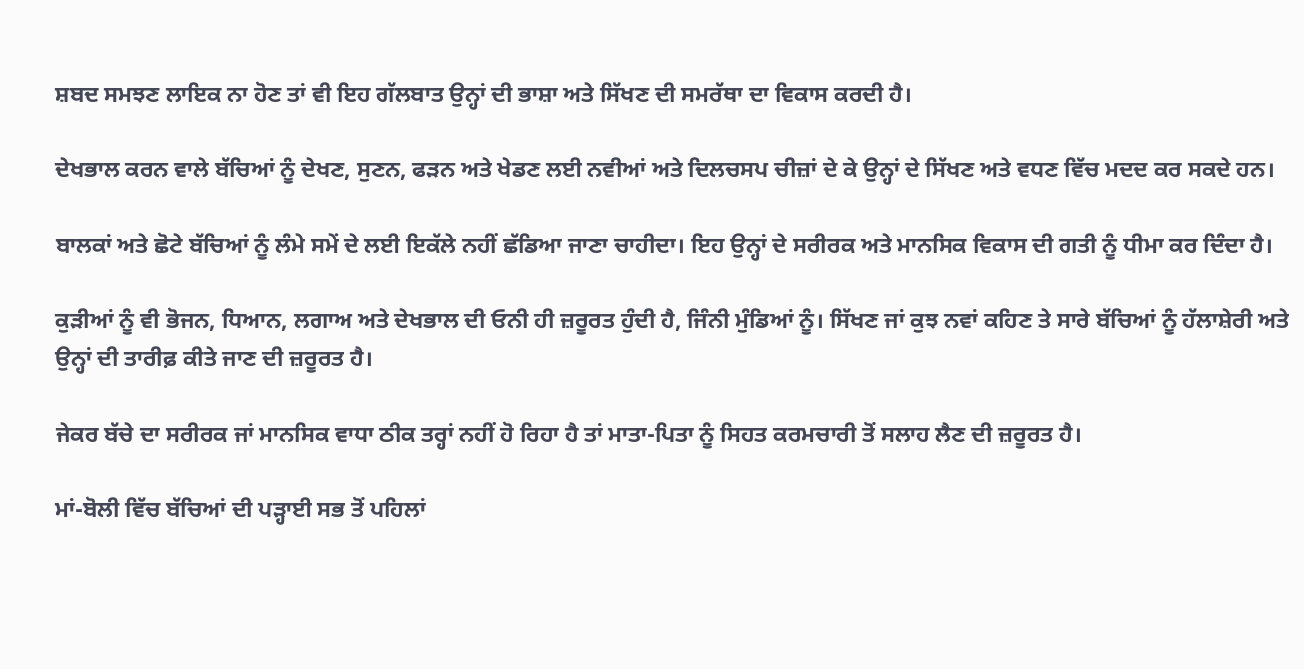ਸ਼ਬਦ ਸਮਝਣ ਲਾਇਕ ਨਾ ਹੋਣ ਤਾਂ ਵੀ ਇਹ ਗੱਲਬਾਤ ਉਨ੍ਹਾਂ ਦੀ ਭਾਸ਼ਾ ਅਤੇ ਸਿੱਖਣ ਦੀ ਸਮਰੱਥਾ ਦਾ ਵਿਕਾਸ ਕਰਦੀ ਹੈ।

ਦੇਖਭਾਲ ਕਰਨ ਵਾਲੇ ਬੱਚਿਆਂ ਨੂੰ ਦੇਖਣ, ਸੁਣਨ, ਫੜਨ ਅਤੇ ਖੇਡਣ ਲਈ ਨਵੀਆਂ ਅਤੇ ਦਿਲਚਸਪ ਚੀਜ਼ਾਂ ਦੇ ਕੇ ਉਨ੍ਹਾਂ ਦੇ ਸਿੱਖਣ ਅਤੇ ਵਧਣ ਵਿੱਚ ਮਦਦ ਕਰ ਸਕਦੇ ਹਨ।

ਬਾਲਕਾਂ ਅਤੇ ਛੋਟੇ ਬੱਚਿਆਂ ਨੂੰ ਲੰਮੇ ਸਮੇਂ ਦੇ ਲਈ ਇਕੱਲੇ ਨਹੀਂ ਛੱਡਿਆ ਜਾਣਾ ਚਾਹੀਦਾ। ਇਹ ਉਨ੍ਹਾਂ ਦੇ ਸਰੀਰਕ ਅਤੇ ਮਾਨਸਿਕ ਵਿਕਾਸ ਦੀ ਗਤੀ ਨੂੰ ਧੀਮਾ ਕਰ ਦਿੰਦਾ ਹੈ।

ਕੁੜੀਆਂ ਨੂੰ ਵੀ ਭੋਜਨ, ਧਿਆਨ, ਲਗਾਅ ਅਤੇ ਦੇਖਭਾਲ ਦੀ ਓਨੀ ਹੀ ਜ਼ਰੂਰਤ ਹੁੰਦੀ ਹੈ, ਜਿੰਨੀ ਮੁੰਡਿਆਂ ਨੂੰ। ਸਿੱਖਣ ਜਾਂ ਕੁਝ ਨਵਾਂ ਕਹਿਣ ਤੇ ਸਾਰੇ ਬੱਚਿਆਂ ਨੂੰ ਹੱਲਾਸ਼ੇਰੀ ਅਤੇ ਉਨ੍ਹਾਂ ਦੀ ਤਾਰੀਫ਼ ਕੀਤੇ ਜਾਣ ਦੀ ਜ਼ਰੂਰਤ ਹੈ।

ਜੇਕਰ ਬੱਚੇ ਦਾ ਸਰੀਰਕ ਜਾਂ ਮਾਨਸਿਕ ਵਾਧਾ ਠੀਕ ਤਰ੍ਹਾਂ ਨਹੀਂ ਹੋ ਰਿਹਾ ਹੈ ਤਾਂ ਮਾਤਾ-ਪਿਤਾ ਨੂੰ ਸਿਹਤ ਕਰਮਚਾਰੀ ਤੋਂ ਸਲਾਹ ਲੈਣ ਦੀ ਜ਼ਰੂਰਤ ਹੈ।

ਮਾਂ-ਬੋਲੀ ਵਿੱਚ ਬੱਚਿਆਂ ਦੀ ਪੜ੍ਹਾਈ ਸਭ ਤੋਂ ਪਹਿਲਾਂ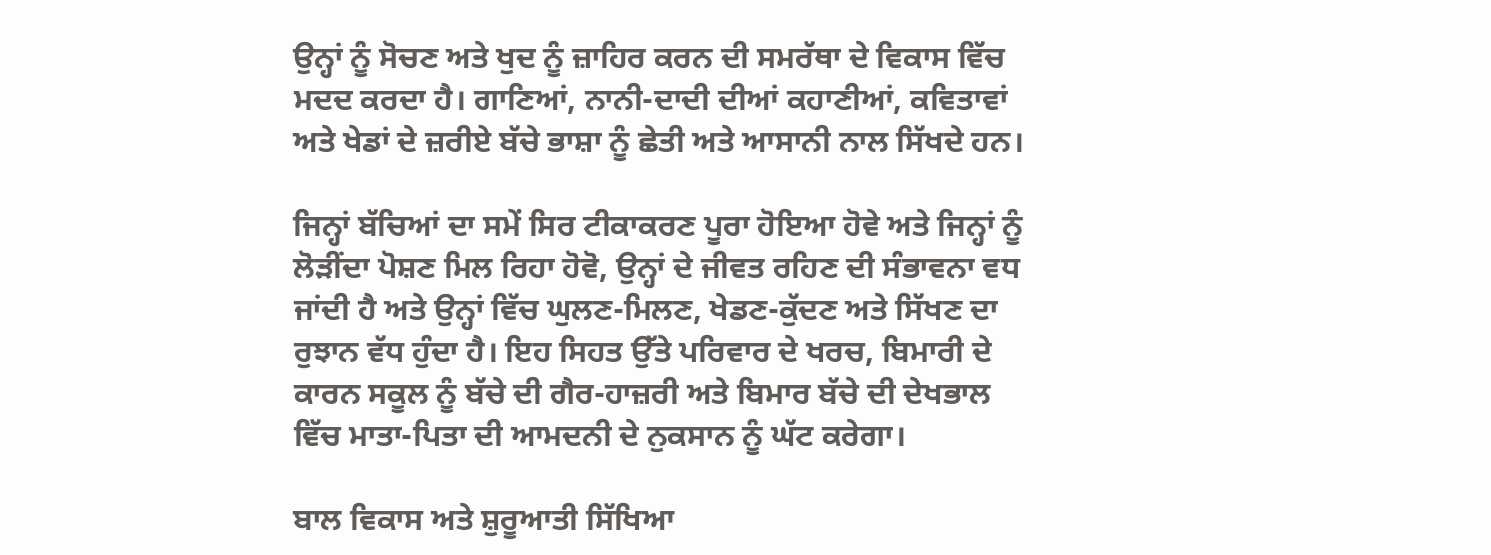ਉਨ੍ਹਾਂ ਨੂੰ ਸੋਚਣ ਅਤੇ ਖੁਦ ਨੂੰ ਜ਼ਾਹਿਰ ਕਰਨ ਦੀ ਸਮਰੱਥਾ ਦੇ ਵਿਕਾਸ ਵਿੱਚ ਮਦਦ ਕਰਦਾ ਹੈ। ਗਾਣਿਆਂ, ਨਾਨੀ-ਦਾਦੀ ਦੀਆਂ ਕਹਾਣੀਆਂ, ਕਵਿਤਾਵਾਂ ਅਤੇ ਖੇਡਾਂ ਦੇ ਜ਼ਰੀਏ ਬੱਚੇ ਭਾਸ਼ਾ ਨੂੰ ਛੇਤੀ ਅਤੇ ਆਸਾਨੀ ਨਾਲ ਸਿੱਖਦੇ ਹਨ।

ਜਿਨ੍ਹਾਂ ਬੱਚਿਆਂ ਦਾ ਸਮੇਂ ਸਿਰ ਟੀਕਾਕਰਣ ਪੂਰਾ ਹੋਇਆ ਹੋਵੇ ਅਤੇ ਜਿਨ੍ਹਾਂ ਨੂੰ ਲੋੜੀਂਦਾ ਪੋਸ਼ਣ ਮਿਲ ਰਿਹਾ ਹੋਵੋ, ਉਨ੍ਹਾਂ ਦੇ ਜੀਵਤ ਰਹਿਣ ਦੀ ਸੰਭਾਵਨਾ ਵਧ ਜਾਂਦੀ ਹੈ ਅਤੇ ਉਨ੍ਹਾਂ ਵਿੱਚ ਘੁਲਣ-ਮਿਲਣ, ਖੇਡਣ-ਕੁੱਦਣ ਅਤੇ ਸਿੱਖਣ ਦਾ ਰੁਝਾਨ ਵੱਧ ਹੁੰਦਾ ਹੈ। ਇਹ ਸਿਹਤ ਉੱਤੇ ਪਰਿਵਾਰ ਦੇ ਖਰਚ, ਬਿਮਾਰੀ ਦੇ ਕਾਰਨ ਸਕੂਲ ਨੂੰ ਬੱਚੇ ਦੀ ਗੈਰ-ਹਾਜ਼ਰੀ ਅਤੇ ਬਿਮਾਰ ਬੱਚੇ ਦੀ ਦੇਖਭਾਲ ਵਿੱਚ ਮਾਤਾ-ਪਿਤਾ ਦੀ ਆਮਦਨੀ ਦੇ ਨੁਕਸਾਨ ਨੂੰ ਘੱਟ ਕਰੇਗਾ।

ਬਾਲ ਵਿਕਾਸ ਅਤੇ ਸ਼ੁਰੂਆਤੀ ਸਿੱਖਿਆ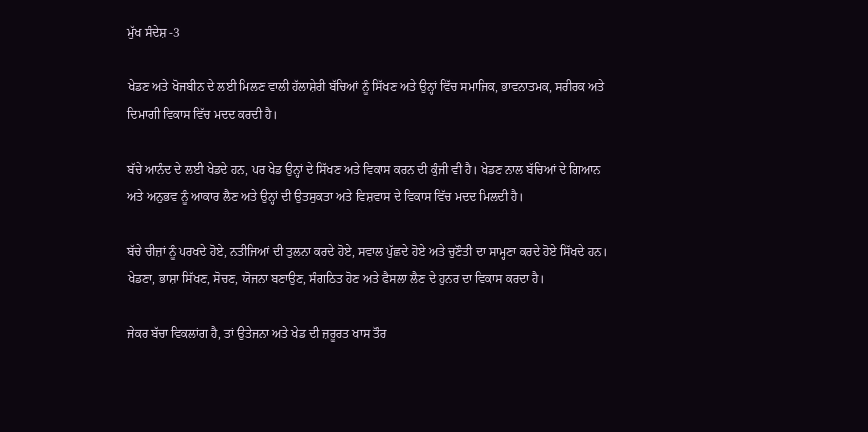ਮੁੱਖ ਸੰਦੇਸ਼ -3

ਖੇਡਣ ਅਤੇ ਖੋਜਬੀਨ ਦੇ ਲਈ ਮਿਲਣ ਵਾਲੀ ਹੱਲਾਸ਼ੇਰੀ ਬੱਚਿਆਂ ਨੂੰ ਸਿੱਖਣ ਅਤੇ ਉਨ੍ਹਾਂ ਵਿੱਚ ਸਮਾਜਿਕ, ਭਾਵਨਾਤਮਕ, ਸਰੀਰਕ ਅਤੇ ਦਿਮਾਗੀ ਵਿਕਾਸ ਵਿੱਚ ਮਦਦ ਕਰਦੀ ਹੈ।

ਬੱਚੇ ਆਨੰਦ ਦੇ ਲਈ ਖੇਡਦੇ ਹਨ, ਪਰ ਖੇਡ ਉਨ੍ਹਾਂ ਦੇ ਸਿੱਖਣ ਅਤੇ ਵਿਕਾਸ ਕਰਨ ਦੀ ਕੁੰਜੀ ਵੀ ਹੈ। ਖੇਡਣ ਨਾਲ ਬੱਚਿਆਂ ਦੇ ਗਿਆਨ ਅਤੇ ਅਨੁਭਵ ਨੂੰ ਆਕਾਰ ਲੈਣ ਅਤੇ ਉਨ੍ਹਾਂ ਦੀ ਉਤਸੁਕਤਾ ਅਤੇ ਵਿਸ਼ਵਾਸ ਦੇ ਵਿਕਾਸ ਵਿੱਚ ਮਦਦ ਮਿਲਦੀ ਹੈ।

ਬੱਚੇ ਚੀਜ਼ਾਂ ਨੂੰ ਪਰਖਦੇ ਹੋਏ, ਨਤੀਜਿਆਂ ਦੀ ਤੁਲਨਾ ਕਰਦੇ ਹੋਏ, ਸਵਾਲ ਪੁੱਛਦੇ ਹੋਏ ਅਤੇ ਚੁਣੌਤੀ ਦਾ ਸਾਮ੍ਹਣਾ ਕਰਦੇ ਹੋਏ ਸਿੱਖਦੇ ਹਨ। ਖੇਡਣਾ, ਭਾਸ਼ਾ ਸਿੱਖਣ, ਸੋਚਣ, ਯੋਜਨਾ ਬਣਾਉਣ, ਸੰਗਠਿਤ ਹੋਣ ਅਤੇ ਫੈਸਲਾ ਲੈਣ ਦੇ ਹੁਨਰ ਦਾ ਵਿਕਾਸ ਕਰਦਾ ਹੈ।

ਜੇਕਰ ਬੱਚਾ ਵਿਕਲਾਂਗ ਹੈ, ਤਾਂ ਉਤੇਜਨਾ ਅਤੇ ਖੇਡ ਦੀ ਜ਼ਰੂਰਤ ਖਾਸ ਤੌਰ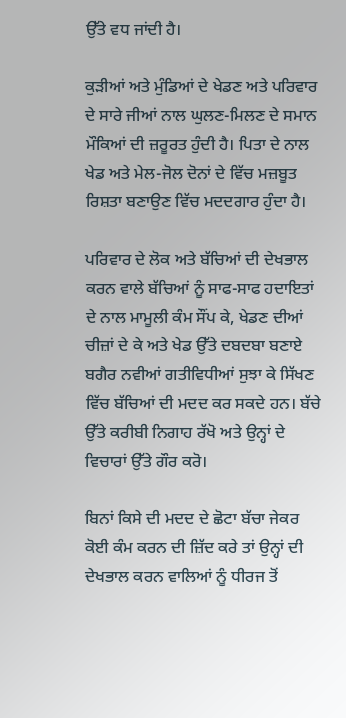ਉੱਤੇ ਵਧ ਜਾਂਦੀ ਹੈ।

ਕੁੜੀਆਂ ਅਤੇ ਮੁੰਡਿਆਂ ਦੇ ਖੇਡਣ ਅਤੇ ਪਰਿਵਾਰ ਦੇ ਸਾਰੇ ਜੀਆਂ ਨਾਲ ਘੁਲਣ-ਮਿਲਣ ਦੇ ਸਮਾਨ ਮੌਕਿਆਂ ਦੀ ਜ਼ਰੂਰਤ ਹੁੰਦੀ ਹੈ। ਪਿਤਾ ਦੇ ਨਾਲ ਖੇਡ ਅਤੇ ਮੇਲ-ਜੋਲ ਦੋਨਾਂ ਦੇ ਵਿੱਚ ਮਜ਼ਬੂਤ ਰਿਸ਼ਤਾ ਬਣਾਉਣ ਵਿੱਚ ਮਦਦਗਾਰ ਹੁੰਦਾ ਹੈ।

ਪਰਿਵਾਰ ਦੇ ਲੋਕ ਅਤੇ ਬੱਚਿਆਂ ਦੀ ਦੇਖਭਾਲ ਕਰਨ ਵਾਲੇ ਬੱਚਿਆਂ ਨੂੰ ਸਾਫ-ਸਾਫ ਹਦਾਇਤਾਂ ਦੇ ਨਾਲ ਮਾਮੂਲੀ ਕੰਮ ਸੌਂਪ ਕੇ, ਖੇਡਣ ਦੀਆਂ ਚੀਜ਼ਾਂ ਦੇ ਕੇ ਅਤੇ ਖੇਡ ਉੱਤੇ ਦਬਦਬਾ ਬਣਾਏ ਬਗੈਰ ਨਵੀਆਂ ਗਤੀਵਿਧੀਆਂ ਸੁਝਾ ਕੇ ਸਿੱਖਣ ਵਿੱਚ ਬੱਚਿਆਂ ਦੀ ਮਦਦ ਕਰ ਸਕਦੇ ਹਨ। ਬੱਚੇ ਉੱਤੇ ਕਰੀਬੀ ਨਿਗਾਹ ਰੱਖੋ ਅਤੇ ਉਨ੍ਹਾਂ ਦੇ ਵਿਚਾਰਾਂ ਉੱਤੇ ਗੌਰ ਕਰੋ।

ਬਿਨਾਂ ਕਿਸੇ ਦੀ ਮਦਦ ਦੇ ਛੋਟਾ ਬੱਚਾ ਜੇਕਰ ਕੋਈ ਕੰਮ ਕਰਨ ਦੀ ਜ਼ਿੱਦ ਕਰੇ ਤਾਂ ਉਨ੍ਹਾਂ ਦੀ ਦੇਖਭਾਲ ਕਰਨ ਵਾਲਿਆਂ ਨੂੰ ਧੀਰਜ ਤੋਂ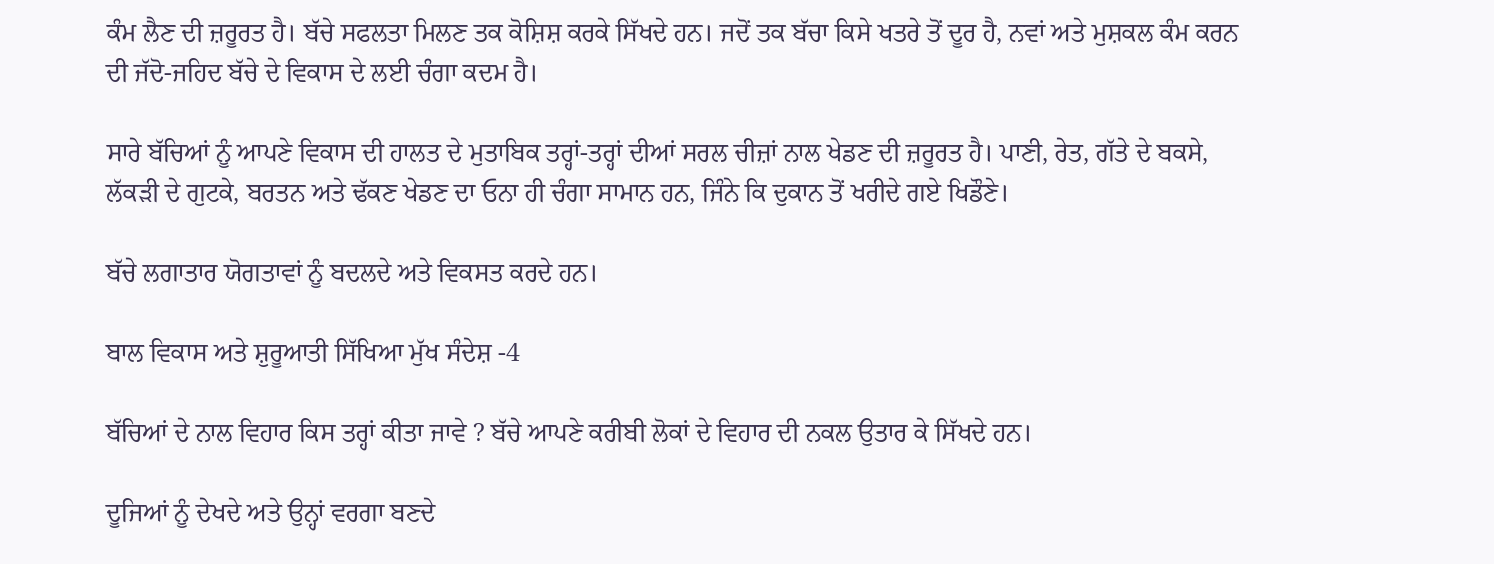ਕੰਮ ਲੈਣ ਦੀ ਜ਼ਰੂਰਤ ਹੈ। ਬੱਚੇ ਸਫਲਤਾ ਮਿਲਣ ਤਕ ਕੋਸ਼ਿਸ਼ ਕਰਕੇ ਸਿੱਖਦੇ ਹਨ। ਜਦੋਂ ਤਕ ਬੱਚਾ ਕਿਸੇ ਖਤਰੇ ਤੋਂ ਦੂਰ ਹੈ, ਨਵਾਂ ਅਤੇ ਮੁਸ਼ਕਲ ਕੰਮ ਕਰਨ ਦੀ ਜੱਦੋ-ਜਹਿਦ ਬੱਚੇ ਦੇ ਵਿਕਾਸ ਦੇ ਲਈ ਚੰਗਾ ਕਦਮ ਹੈ।

ਸਾਰੇ ਬੱਚਿਆਂ ਨੂੰ ਆਪਣੇ ਵਿਕਾਸ ਦੀ ਹਾਲਤ ਦੇ ਮੁਤਾਬਿਕ ਤਰ੍ਹਾਂ-ਤਰ੍ਹਾਂ ਦੀਆਂ ਸਰਲ ਚੀਜ਼ਾਂ ਨਾਲ ਖੇਡਣ ਦੀ ਜ਼ਰੂਰਤ ਹੈ। ਪਾਣੀ, ਰੇਤ, ਗੱਤੇ ਦੇ ਬਕਸੇ, ਲੱਕੜੀ ਦੇ ਗੁਟਕੇ, ਬਰਤਨ ਅਤੇ ਢੱਕਣ ਖੇਡਣ ਦਾ ਓਨਾ ਹੀ ਚੰਗਾ ਸਾਮਾਨ ਹਨ, ਜਿੰਨੇ ਕਿ ਦੁਕਾਨ ਤੋਂ ਖਰੀਦੇ ਗਏ ਖਿਡੌਣੇ।

ਬੱਚੇ ਲਗਾਤਾਰ ਯੋਗਤਾਵਾਂ ਨੂੰ ਬਦਲਦੇ ਅਤੇ ਵਿਕਸਤ ਕਰਦੇ ਹਨ।

ਬਾਲ ਵਿਕਾਸ ਅਤੇ ਸ਼ੁਰੂਆਤੀ ਸਿੱਖਿਆ ਮੁੱਖ ਸੰਦੇਸ਼ -4

ਬੱਚਿਆਂ ਦੇ ਨਾਲ ਵਿਹਾਰ ਕਿਸ ਤਰ੍ਹਾਂ ਕੀਤਾ ਜਾਵੇ ? ਬੱਚੇ ਆਪਣੇ ਕਰੀਬੀ ਲੋਕਾਂ ਦੇ ਵਿਹਾਰ ਦੀ ਨਕਲ ਉਤਾਰ ਕੇ ਸਿੱਖਦੇ ਹਨ।

ਦੂਜਿਆਂ ਨੂੰ ਦੇਖਦੇ ਅਤੇ ਉਨ੍ਹਾਂ ਵਰਗਾ ਬਣਦੇ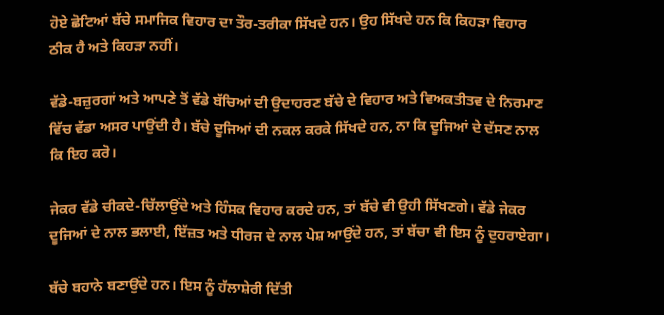ਹੋਏ ਛੋਟਿਆਂ ਬੱਚੇ ਸਮਾਜਿਕ ਵਿਹਾਰ ਦਾ ਤੌਰ-ਤਰੀਕਾ ਸਿੱਖਦੇ ਹਨ। ਉਹ ਸਿੱਖਦੇ ਹਨ ਕਿ ਕਿਹੜਾ ਵਿਹਾਰ ਠੀਕ ਹੈ ਅਤੇ ਕਿਹੜਾ ਨਹੀਂ।

ਵੱਡੇ-ਬਜ਼ੁਰਗਾਂ ਅਤੇ ਆਪਣੇ ਤੋਂ ਵੱਡੇ ਬੱਚਿਆਂ ਦੀ ਉਦਾਹਰਣ ਬੱਚੇ ਦੇ ਵਿਹਾਰ ਅਤੇ ਵਿਅਕਤੀਤਵ ਦੇ ਨਿਰਮਾਣ ਵਿੱਚ ਵੱਡਾ ਅਸਰ ਪਾਉਂਦੀ ਹੈ। ਬੱਚੇ ਦੂਜਿਆਂ ਦੀ ਨਕਲ ਕਰਕੇ ਸਿੱਖਦੇ ਹਨ, ਨਾ ਕਿ ਦੂਜਿਆਂ ਦੇ ਦੱਸਣ ਨਾਲ ਕਿ ਇਹ ਕਰੋ।

ਜੇਕਰ ਵੱਡੇ ਚੀਕਦੇ-ਚਿੱਲਾਉਂਦੇ ਅਤੇ ਹਿੰਸਕ ਵਿਹਾਰ ਕਰਦੇ ਹਨ, ਤਾਂ ਬੱਚੇ ਵੀ ਉਹੀ ਸਿੱਖਣਗੇ। ਵੱਡੇ ਜੇਕਰ ਦੂਜਿਆਂ ਦੇ ਨਾਲ ਭਲਾਈ, ਇੱਜ਼ਤ ਅਤੇ ਧੀਰਜ ਦੇ ਨਾਲ ਪੇਸ਼ ਆਉਂਦੇ ਹਨ, ਤਾਂ ਬੱਚਾ ਵੀ ਇਸ ਨੂੰ ਦੁਹਰਾਏਗਾ।

ਬੱਚੇ ਬਹਾਨੇ ਬਣਾਉਂਦੇ ਹਨ। ਇਸ ਨੂੰ ਹੱਲਾਸ਼ੇਰੀ ਦਿੱਤੀ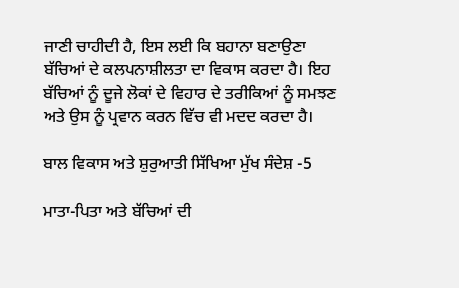ਜਾਣੀ ਚਾਹੀਦੀ ਹੈ, ਇਸ ਲਈ ਕਿ ਬਹਾਨਾ ਬਣਾਉਣਾ ਬੱਚਿਆਂ ਦੇ ਕਲਪਨਾਸ਼ੀਲਤਾ ਦਾ ਵਿਕਾਸ ਕਰਦਾ ਹੈ। ਇਹ ਬੱਚਿਆਂ ਨੂੰ ਦੂਜੇ ਲੋਕਾਂ ਦੇ ਵਿਹਾਰ ਦੇ ਤਰੀਕਿਆਂ ਨੂੰ ਸਮਝਣ ਅਤੇ ਉਸ ਨੂੰ ਪ੍ਰਵਾਨ ਕਰਨ ਵਿੱਚ ਵੀ ਮਦਦ ਕਰਦਾ ਹੈ।

ਬਾਲ ਵਿਕਾਸ ਅਤੇ ਸ਼ੁਰੁਆਤੀ ਸਿੱਖਿਆ ਮੁੱਖ ਸੰਦੇਸ਼ -5

ਮਾਤਾ-ਪਿਤਾ ਅਤੇ ਬੱਚਿਆਂ ਦੀ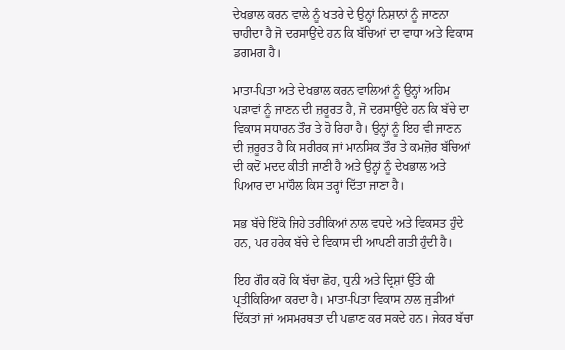ਦੇਖਭਾਲ ਕਰਨ ਵਾਲੇ ਨੂੰ ਖਤਰੇ ਦੇ ਉਨ੍ਹਾਂ ਨਿਸ਼ਾਨਾਂ ਨੂੰ ਜਾਣਨਾ ਚਾਹੀਦਾ ਹੈ ਜੋ ਦਰਸਾਉਂਦੇ ਹਨ ਕਿ ਬੱਚਿਆਂ ਦਾ ਵਾਧਾ ਅਤੇ ਵਿਕਾਸ ਡਗਮਗ ਹੈ।

ਮਾਤਾ-ਪਿਤਾ ਅਤੇ ਦੇਖਭਾਲ ਕਰਨ ਵਾਲਿਆਂ ਨੂੰ ਉਨ੍ਹਾਂ ਅਹਿਮ ਪੜਾਵਾਂ ਨੂੰ ਜਾਣਨ ਦੀ ਜ਼ਰੂਰਤ ਹੈ, ਜੋ ਦਰਸਾਉਂਦੇ ਹਨ ਕਿ ਬੱਚੇ ਦਾ ਵਿਕਾਸ ਸਧਾਰਨ ਤੌਰ ਤੇ ਹੋ ਰਿਹਾ ਹੈ। ਉਨ੍ਹਾਂ ਨੂੰ ਇਹ ਵੀ ਜਾਣਨ ਦੀ ਜ਼ਰੂਰਤ ਹੈ ਕਿ ਸਰੀਰਕ ਜਾਂ ਮਾਨਸਿਕ ਤੌਰ ਤੇ ਕਮਜ਼ੋਰ ਬੱਚਿਆਂ ਦੀ ਕਦੋਂ ਮਦਦ ਕੀਤੀ ਜਾਣੀ ਹੈ ਅਤੇ ਉਨ੍ਹਾਂ ਨੂੰ ਦੇਖਭਾਲ ਅਤੇ ਪਿਆਰ ਦਾ ਮਾਹੌਲ ਕਿਸ ਤਰ੍ਹਾਂ ਦਿੱਤਾ ਜਾਣਾ ਹੈ।

ਸਭ ਬੱਚੇ ਇੱਕੋ ਜਿਹੇ ਤਰੀਕਿਆਂ ਨਾਲ ਵਧਦੇ ਅਤੇ ਵਿਕਸਤ ਹੁੰਦੇ ਹਨ, ਪਰ ਹਰੇਕ ਬੱਚੇ ਦੇ ਵਿਕਾਸ ਦੀ ਆਪਣੀ ਗਤੀ ਹੁੰਦੀ ਹੈ।

ਇਹ ਗੌਰ ਕਰੋ ਕਿ ਬੱਚਾ ਛੋਹ, ਧੁਨੀ ਅਤੇ ਦ੍ਰਿਸ਼ਾਂ ਉੱਤੇ ਕੀ ਪ੍ਰਤੀਕਿਰਿਆ ਕਰਦਾ ਹੈ। ਮਾਤਾ-ਪਿਤਾ ਵਿਕਾਸ ਨਾਲ ਜੁੜੀਆਂ ਦਿੱਕਤਾਂ ਜਾਂ ਅਸਮਰਥਤਾ ਦੀ ਪਛਾਣ ਕਰ ਸਕਦੇ ਹਨ। ਜੇਕਰ ਬੱਚਾ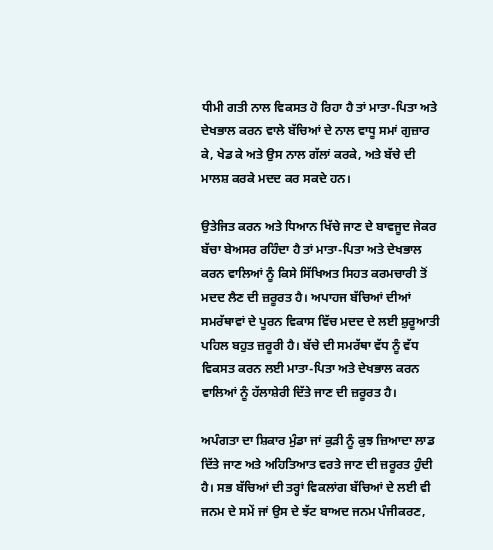ਧੀਮੀ ਗਤੀ ਨਾਲ ਵਿਕਸਤ ਹੋ ਰਿਹਾ ਹੈ ਤਾਂ ਮਾਤਾ-ਪਿਤਾ ਅਤੇ ਦੇਖਭਾਲ ਕਰਨ ਵਾਲੇ ਬੱਚਿਆਂ ਦੇ ਨਾਲ ਵਾਧੂ ਸਮਾਂ ਗੁਜ਼ਾਰ ਕੇ, ਖੇਡ ਕੇ ਅਤੇ ਉਸ ਨਾਲ ਗੱਲਾਂ ਕਰਕੇ, ਅਤੇ ਬੱਚੇ ਦੀ ਮਾਲਸ਼ ਕਰਕੇ ਮਦਦ ਕਰ ਸਕਦੇ ਹਨ।

ਉਤੇਜਿਤ ਕਰਨ ਅਤੇ ਧਿਆਨ ਖਿੱਚੇ ਜਾਣ ਦੇ ਬਾਵਜੂਦ ਜੇਕਰ ਬੱਚਾ ਬੇਅਸਰ ਰਹਿੰਦਾ ਹੈ ਤਾਂ ਮਾਤਾ-ਪਿਤਾ ਅਤੇ ਦੇਖਭਾਲ ਕਰਨ ਵਾਲਿਆਂ ਨੂੰ ਕਿਸੇ ਸਿੱਖਿਅਤ ਸਿਹਤ ਕਰਮਚਾਰੀ ਤੋਂ ਮਦਦ ਲੈਣ ਦੀ ਜ਼ਰੂਰਤ ਹੈ। ਅਪਾਹਜ ਬੱਚਿਆਂ ਦੀਆਂ ਸਮਰੱਥਾਵਾਂ ਦੇ ਪੂਰਨ ਵਿਕਾਸ ਵਿੱਚ ਮਦਦ ਦੇ ਲਈ ਸ਼ੁਰੂਆਤੀ ਪਹਿਲ ਬਹੁਤ ਜ਼ਰੂਰੀ ਹੈ। ਬੱਚੇ ਦੀ ਸਮਰੱਥਾ ਵੱਧ ਨੂੰ ਵੱਧ ਵਿਕਸਤ ਕਰਨ ਲਈ ਮਾਤਾ-ਪਿਤਾ ਅਤੇ ਦੇਖਭਾਲ ਕਰਨ ਵਾਲਿਆਂ ਨੂੰ ਹੱਲਾਸ਼ੇਰੀ ਦਿੱਤੇ ਜਾਣ ਦੀ ਜ਼ਰੂਰਤ ਹੈ।

ਅਪੰਗਤਾ ਦਾ ਸ਼ਿਕਾਰ ਮੁੰਡਾ ਜਾਂ ਕੁੜੀ ਨੂੰ ਕੁਝ ਜ਼ਿਆਦਾ ਲਾਡ ਦਿੱਤੇ ਜਾਣ ਅਤੇ ਅਹਿਤਿਆਤ ਵਰਤੇ ਜਾਣ ਦੀ ਜ਼ਰੂਰਤ ਹੁੰਦੀ ਹੈ। ਸਭ ਬੱਚਿਆਂ ਦੀ ਤਰ੍ਹਾਂ ਵਿਕਲਾਂਗ ਬੱਚਿਆਂ ਦੇ ਲਈ ਵੀ ਜਨਮ ਦੇ ਸਮੇਂ ਜਾਂ ਉਸ ਦੇ ਝੱਟ ਬਾਅਦ ਜਨਮ ਪੰਜੀਕਰਣ,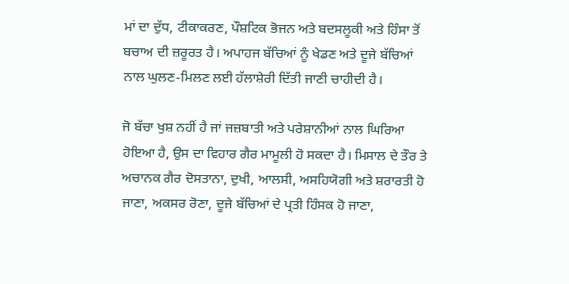ਮਾਂ ਦਾ ਦੁੱਧ, ਟੀਕਾਕਰਣ, ਪੌਸ਼ਟਿਕ ਭੋਜਨ ਅਤੇ ਬਦਸਲੂਕੀ ਅਤੇ ਹਿੰਸਾ ਤੋਂ ਬਚਾਅ ਦੀ ਜ਼ਰੂਰਤ ਹੈ। ਅਪਾਹਜ ਬੱਚਿਆਂ ਨੂੰ ਖੇਡਣ ਅਤੇ ਦੂਜੇ ਬੱਚਿਆਂ ਨਾਲ ਘੁਲਣ-ਮਿਲਣ ਲਈ ਹੱਲਾਸ਼ੇਰੀ ਦਿੱਤੀ ਜਾਣੀ ਚਾਹੀਦੀ ਹੈ।

ਜੋ ਬੱਚਾ ਖੁਸ਼ ਨਹੀਂ ਹੈ ਜਾਂ ਜਜ਼ਬਾਤੀ ਅਤੇ ਪਰੇਸ਼ਾਨੀਆਂ ਨਾਲ ਘਿਰਿਆ ਹੋਇਆ ਹੈ, ਉਸ ਦਾ ਵਿਹਾਰ ਗੈਰ ਮਾਮੂਲੀ ਹੋ ਸਕਦਾ ਹੈ। ਮਿਸਾਲ ਦੇ ਤੌਰ ਤੇ ਅਚਾਨਕ ਗੈਰ ਦੋਸਤਾਨਾ, ਦੁਖੀ, ਆਲਸੀ, ਅਸਹਿਯੋਗੀ ਅਤੇ ਸ਼ਰਾਰਤੀ ਹੋ ਜਾਣਾ, ਅਕਸਰ ਰੋਣਾ, ਦੂਜੇ ਬੱਚਿਆਂ ਦੇ ਪ੍ਰਤੀ ਹਿੰਸਕ ਹੋ ਜਾਣਾ,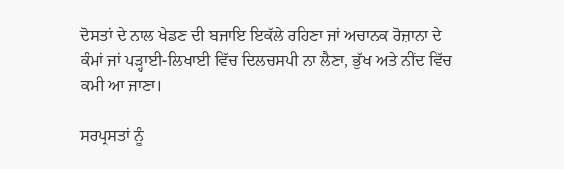ਦੋਸਤਾਂ ਦੇ ਨਾਲ ਖੇਡਣ ਦੀ ਬਜਾਇ ਇਕੱਲੇ ਰਹਿਣਾ ਜਾਂ ਅਚਾਨਕ ਰੋਜ਼ਾਨਾ ਦੇ ਕੰਮਾਂ ਜਾਂ ਪੜ੍ਹਾਈ-ਲਿਖਾਈ ਵਿੱਚ ਦਿਲਚਸਪੀ ਨਾ ਲੈਣਾ, ਭੁੱਖ ਅਤੇ ਨੀਂਦ ਵਿੱਚ ਕਮੀ ਆ ਜਾਣਾ।

ਸਰਪ੍ਰਸਤਾਂ ਨੂੰ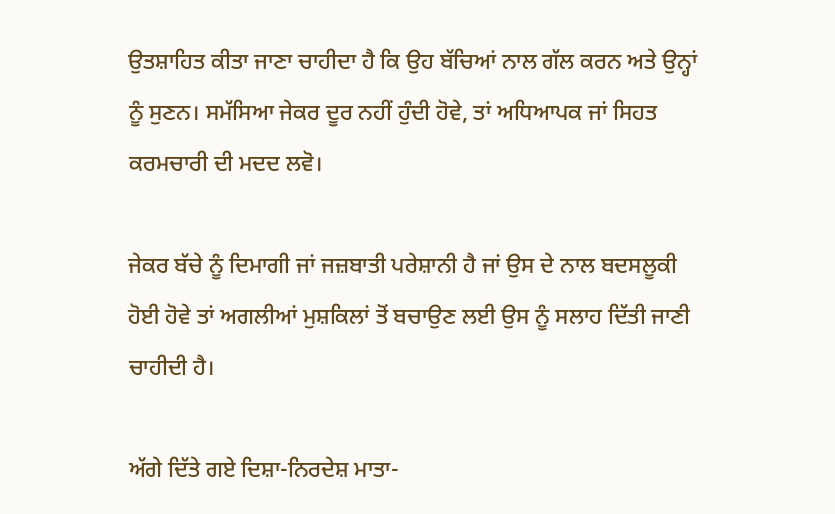ਉਤਸ਼ਾਹਿਤ ਕੀਤਾ ਜਾਣਾ ਚਾਹੀਦਾ ਹੈ ਕਿ ਉਹ ਬੱਚਿਆਂ ਨਾਲ ਗੱਲ ਕਰਨ ਅਤੇ ਉਨ੍ਹਾਂ ਨੂੰ ਸੁਣਨ। ਸਮੱਸਿਆ ਜੇਕਰ ਦੂਰ ਨਹੀਂ ਹੁੰਦੀ ਹੋਵੇ, ਤਾਂ ਅਧਿਆਪਕ ਜਾਂ ਸਿਹਤ ਕਰਮਚਾਰੀ ਦੀ ਮਦਦ ਲਵੋ।

ਜੇਕਰ ਬੱਚੇ ਨੂੰ ਦਿਮਾਗੀ ਜਾਂ ਜਜ਼ਬਾਤੀ ਪਰੇਸ਼ਾਨੀ ਹੈ ਜਾਂ ਉਸ ਦੇ ਨਾਲ ਬਦਸਲੂਕੀ ਹੋਈ ਹੋਵੇ ਤਾਂ ਅਗਲੀਆਂ ਮੁਸ਼ਕਿਲਾਂ ਤੋਂ ਬਚਾਉਣ ਲਈ ਉਸ ਨੂੰ ਸਲਾਹ ਦਿੱਤੀ ਜਾਣੀ ਚਾਹੀਦੀ ਹੈ।

ਅੱਗੇ ਦਿੱਤੇ ਗਏ ਦਿਸ਼ਾ-ਨਿਰਦੇਸ਼ ਮਾਤਾ-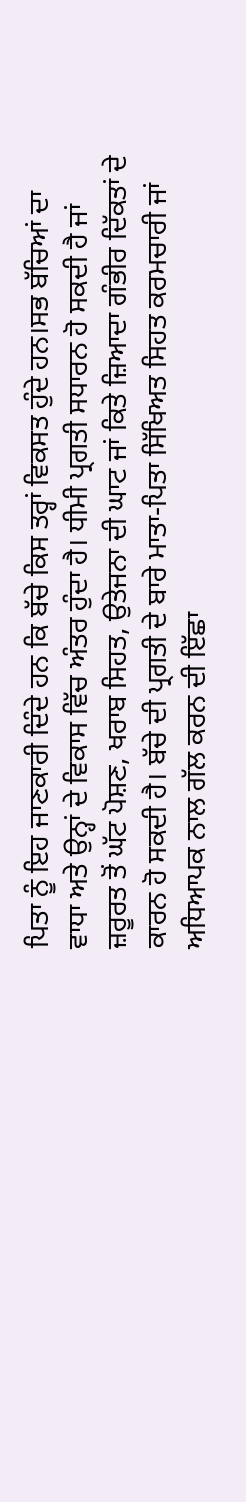ਪਿਤਾ ਨੂੰ ਇਹ ਜਾਣਕਾਰੀ ਦਿੰਦੇ ਹਨ ਕਿ ਬੱਚੇ ਕਿਸ ਤਰ੍ਹਾਂ ਵਿਕਸਤ ਹੁੰਦੇ ਹਨ।ਸਭ ਬੱਚਿਆਂ ਦਾ ਵਾਧਾ ਅਤੇ ਉਨ੍ਹਾਂ ਦੇ ਵਿਕਾਸ ਵਿੱਚ ਅੰਤਰ ਹੁੰਦਾ ਹੈ। ਧੀਮੀ ਪ੍ਰਗਤੀ ਸਧਾਰਨ ਹੋ ਸਕਦੀ ਹੈ ਜਾਂ ਜ਼ਰੂਰਤ ਤੋਂ ਘੱਟ ਪੋਸ਼ਣ, ਖਰਾਬ ਸਿਹਤ, ਉਤੇਜਨਾ ਦੀ ਘਾਟ ਜਾਂ ਕਿਤੇ ਜ਼ਿਆਦਾ ਗੰਭੀਰ ਦਿੱਕਤਾਂ ਦੇ ਕਾਰਨ ਹੋ ਸਕਦੀ ਹੈ। ਬੱਚੇ ਦੀ ਪ੍ਰਗਤੀ ਦੇ ਬਾਰੇ ਮਾਤਾ-ਪਿਤਾ ਸਿੱਖਿਅਤ ਸਿਹਤ ਕਰਮਚਾਰੀ ਜਾਂ ਅਧਿਆਪਕ ਨਾਲ ਗੱਲ ਕਰਨ ਦੀ ਇੱਛਾ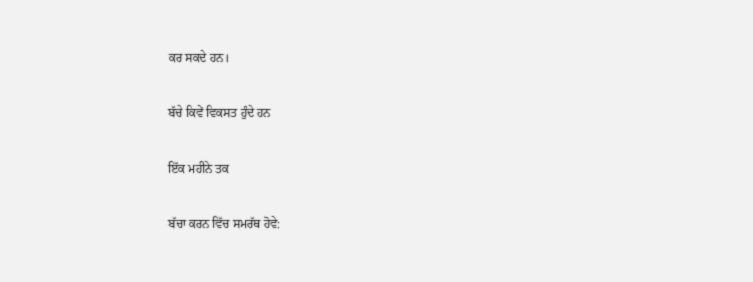ਕਰ ਸਕਦੇ ਹਨ।

ਬੱਚੇ ਕਿਵੇਂ ਵਿਕਸਤ ਹੁੰਦੇ ਹਨ

ਇੱਕ ਮਹੀਨੇ ਤਕ

ਬੱਚਾ ਕਰਨ ਵਿੱਚ ਸਮਰੱਥ ਹੋਵੇ: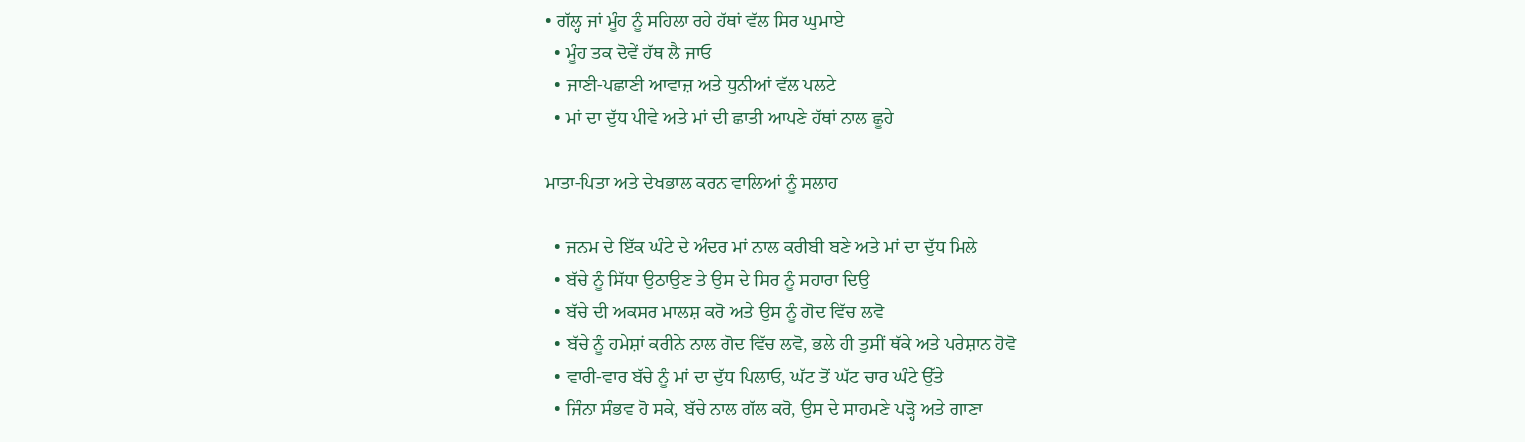• ਗੱਲ੍ਹ ਜਾਂ ਮੂੰਹ ਨੂੰ ਸਹਿਲਾ ਰਹੇ ਹੱਥਾਂ ਵੱਲ ਸਿਰ ਘੁਮਾਏ
  • ਮੂੰਹ ਤਕ ਦੋਵੇਂ ਹੱਥ ਲੈ ਜਾਓ
  • ਜਾਣੀ-ਪਛਾਣੀ ਆਵਾਜ਼ ਅਤੇ ਧੁਨੀਆਂ ਵੱਲ ਪਲਟੇ
  • ਮਾਂ ਦਾ ਦੁੱਧ ਪੀਵੇ ਅਤੇ ਮਾਂ ਦੀ ਛਾਤੀ ਆਪਣੇ ਹੱਥਾਂ ਨਾਲ ਛੂਹੇ

ਮਾਤਾ-ਪਿਤਾ ਅਤੇ ਦੇਖਭਾਲ ਕਰਨ ਵਾਲਿਆਂ ਨੂੰ ਸਲਾਹ

  • ਜਨਮ ਦੇ ਇੱਕ ਘੰਟੇ ਦੇ ਅੰਦਰ ਮਾਂ ਨਾਲ ਕਰੀਬੀ ਬਣੇ ਅਤੇ ਮਾਂ ਦਾ ਦੁੱਧ ਮਿਲੇ
  • ਬੱਚੇ ਨੂੰ ਸਿੱਧਾ ਉਠਾਉਣ ਤੇ ਉਸ ਦੇ ਸਿਰ ਨੂੰ ਸਹਾਰਾ ਦਿਉ
  • ਬੱਚੇ ਦੀ ਅਕਸਰ ਮਾਲਸ਼ ਕਰੋ ਅਤੇ ਉਸ ਨੂੰ ਗੋਦ ਵਿੱਚ ਲਵੋ
  • ਬੱਚੇ ਨੂੰ ਹਮੇਸ਼ਾਂ ਕਰੀਨੇ ਨਾਲ ਗੋਦ ਵਿੱਚ ਲਵੋ, ਭਲੇ ਹੀ ਤੁਸੀਂ ਥੱਕੇ ਅਤੇ ਪਰੇਸ਼ਾਨ ਹੋਵੋ
  • ਵਾਰੀ-ਵਾਰ ਬੱਚੇ ਨੂੰ ਮਾਂ ਦਾ ਦੁੱਧ ਪਿਲਾਓ, ਘੱਟ ਤੋਂ ਘੱਟ ਚਾਰ ਘੰਟੇ ਉੱਤੇ
  • ਜਿੰਨਾ ਸੰਭਵ ਹੋ ਸਕੇ, ਬੱਚੇ ਨਾਲ ਗੱਲ ਕਰੋ, ਉਸ ਦੇ ਸਾਹਮਣੇ ਪੜ੍ਹੋ ਅਤੇ ਗਾਣਾ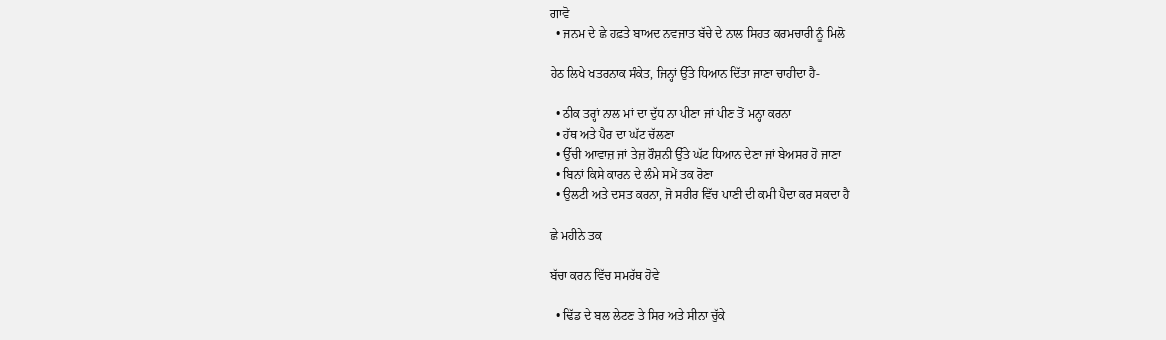ਗਾਵੋ
  • ਜਨਮ ਦੇ ਛੇ ਹਫ਼ਤੇ ਬਾਅਦ ਨਵਜਾਤ ਬੱਚੇ ਦੇ ਨਾਲ ਸਿਹਤ ਕਰਮਚਾਰੀ ਨੂੰ ਮਿਲੋ

ਹੇਠ ਲਿਖੇ ਖਤਰਨਾਕ ਸੰਕੇਤ, ਜਿਨ੍ਹਾਂ ਉੱਤੇ ਧਿਆਨ ਦਿੱਤਾ ਜਾਣਾ ਚਾਹੀਦਾ ਹੈ-

  • ਠੀਕ ਤਰ੍ਹਾਂ ਨਾਲ ਮਾਂ ਦਾ ਦੁੱਧ ਨਾ ਪੀਣਾ ਜਾਂ ਪੀਣ ਤੋਂ ਮਨ੍ਹਾ ਕਰਨਾ
  • ਹੱਥ ਅਤੇ ਪੈਰ ਦਾ ਘੱਟ ਚੱਲਣਾ
  • ਉੱਚੀ ਆਵਾਜ਼ ਜਾਂ ਤੇਜ਼ ਰੌਸ਼ਨੀ ਉੱਤੇ ਘੱਟ ਧਿਆਨ ਦੇਣਾ ਜਾਂ ਬੇਅਸਰ ਹੋ ਜਾਣਾ
  • ਬਿਨਾਂ ਕਿਸੇ ਕਾਰਨ ਦੇ ਲੰਮੇ ਸਮੇਂ ਤਕ ਰੋਣਾ
  • ਉਲਟੀ ਅਤੇ ਦਸਤ ਕਰਨਾ, ਜੋ ਸਰੀਰ ਵਿੱਚ ਪਾਣੀ ਦੀ ਕਮੀ ਪੈਦਾ ਕਰ ਸਕਦਾ ਹੈ

ਛੇ ਮਹੀਨੇ ਤਕ

ਬੱਚਾ ਕਰਨ ਵਿੱਚ ਸਮਰੱਥ ਹੋਵੇ

  • ਢਿੱਡ ਦੇ ਬਲ ਲੇਟਣ ਤੇ ਸਿਰ ਅਤੇ ਸੀਨਾ ਚੁੱਕੇ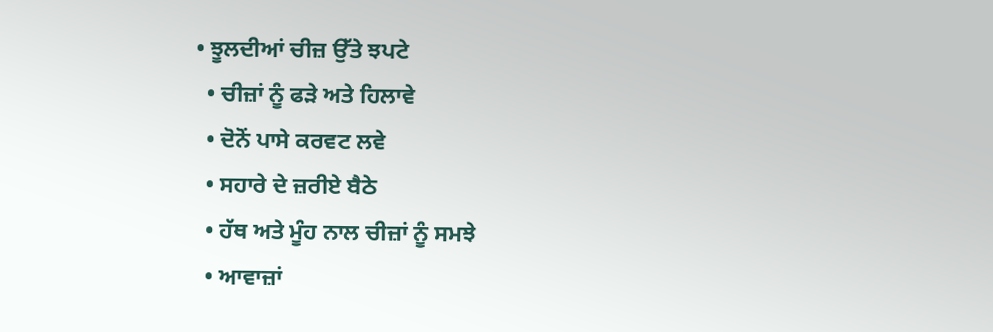• ਝੂਲਦੀਆਂ ਚੀਜ਼ ਉੱਤੇ ਝਪਟੇ
  • ਚੀਜ਼ਾਂ ਨੂੰ ਫੜੇ ਅਤੇ ਹਿਲਾਵੇ
  • ਦੋਨੋਂ ਪਾਸੇ ਕਰਵਟ ਲਵੇ
  • ਸਹਾਰੇ ਦੇ ਜ਼ਰੀਏ ਬੈਠੇ
  • ਹੱਥ ਅਤੇ ਮੂੰਹ ਨਾਲ ਚੀਜ਼ਾਂ ਨੂੰ ਸਮਝੇ
  • ਆਵਾਜ਼ਾਂ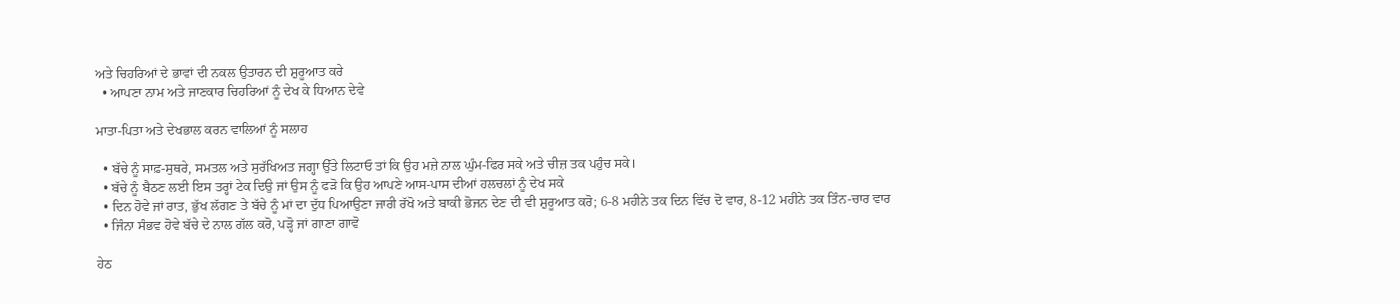ਅਤੇ ਚਿਹਰਿਆਂ ਦੇ ਭਾਵਾਂ ਦੀ ਨਕਲ ਉਤਾਰਨ ਦੀ ਸ਼ੁਰੂਆਤ ਕਰੇ
  • ਆਪਣਾ ਨਾਮ ਅਤੇ ਜਾਣਕਾਰ ਚਿਹਰਿਆਂ ਨੂੰ ਦੇਖ ਕੇ ਧਿਆਨ ਦੇਵੇ

ਮਾਤਾ-ਪਿਤਾ ਅਤੇ ਦੇਖਭਾਲ ਕਰਨ ਵਾਲਿਆਂ ਨੂੰ ਸਲਾਹ

  • ਬੱਚੇ ਨੂੰ ਸਾਫ਼-ਸੁਥਰੇ, ਸਮਤਲ ਅਤੇ ਸੁਰੱਖਿਅਤ ਜਗ੍ਹਾ ਉੱਤੇ ਲਿਟਾਓ ਤਾਂ ਕਿ ਉਹ ਮਜ਼ੇ ਨਾਲ ਘੁੰਮ-ਫਿਰ ਸਕੇ ਅਤੇ ਚੀਜ਼ ਤਕ ਪਹੁੰਚ ਸਕੇ।
  • ਬੱਚੇ ਨੂੰ ਬੈਠਣ ਲਈ ਇਸ ਤਰ੍ਹਾਂ ਟੇਕ ਦਿਉ ਜਾਂ ਉਸ ਨੂੰ ਫੜੋ ਕਿ ਉਹ ਆਪਣੇ ਆਸ-ਪਾਸ ਦੀਆਂ ਹਲਚਲਾਂ ਨੂੰ ਦੇਖ ਸਕੇ
  • ਦਿਨ ਹੋਵੇ ਜਾਂ ਰਾਤ, ਭੁੱਖ ਲੱਗਣ ਤੇ ਬੱਚੇ ਨੂੰ ਮਾਂ ਦਾ ਦੁੱਧ ਪਿਆਉਣਾ ਜਾਰੀ ਰੱਖੋ ਅਤੇ ਬਾਕੀ ਭੋਜਨ ਦੇਣ ਦੀ ਵੀ ਸ਼ੁਰੂਆਤ ਕਰੋ; 6-8 ਮਹੀਨੇ ਤਕ ਦਿਨ ਵਿੱਚ ਦੋ ਵਾਰ, 8-12 ਮਹੀਨੇ ਤਕ ਤਿੰਨ-ਚਾਰ ਵਾਰ
  • ਜਿੰਨਾ ਸੰਭਵ ਹੋਵੇ ਬੱਚੇ ਦੇ ਨਾਲ ਗੱਲ ਕਰੋ, ਪੜ੍ਹੋ ਜਾਂ ਗਾਣਾ ਗਾਵੋ

ਹੇਠ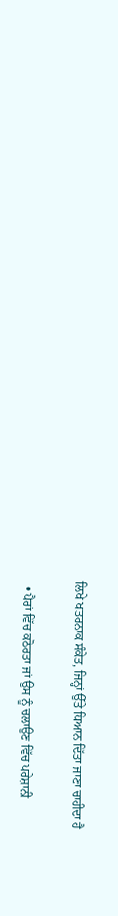ਲਿਖੇ ਖਤਰਨਾਕ ਸੰਕੇਤ, ਜਿਨ੍ਹਾਂ ਉੱਤੇ ਧਿਆਨ ਦਿੱਤਾ ਜਾਣਾ ਚਾਹੀਦਾ ਹੈ

  • ਪੈਰਾਂ ਵਿੱਚ ਕਠੋਰਤਾ ਜਾਂ ਉਸ ਨੂੰ ਚਲਾਉਣ ਵਿੱਚ ਪਰੇਸ਼ਾਨੀ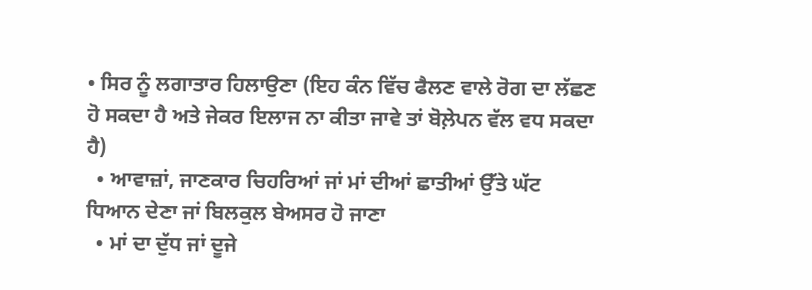• ਸਿਰ ਨੂੰ ਲਗਾਤਾਰ ਹਿਲਾਉਣਾ (ਇਹ ਕੰਨ ਵਿੱਚ ਫੈਲਣ ਵਾਲੇ ਰੋਗ ਦਾ ਲੱਛਣ ਹੋ ਸਕਦਾ ਹੈ ਅਤੇ ਜੇਕਰ ਇਲਾਜ ਨਾ ਕੀਤਾ ਜਾਵੇ ਤਾਂ ਬੋਲ਼ੇਪਨ ਵੱਲ ਵਧ ਸਕਦਾ ਹੈ)
  • ਆਵਾਜ਼ਾਂ, ਜਾਣਕਾਰ ਚਿਹਰਿਆਂ ਜਾਂ ਮਾਂ ਦੀਆਂ ਛਾਤੀਆਂ ਉੱਤੇ ਘੱਟ ਧਿਆਨ ਦੇਣਾ ਜਾਂ ਬਿਲਕੁਲ ਬੇਅਸਰ ਹੋ ਜਾਣਾ
  • ਮਾਂ ਦਾ ਦੁੱਧ ਜਾਂ ਦੂਜੇ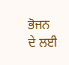ਭੋਜਨ ਦੇ ਲਈ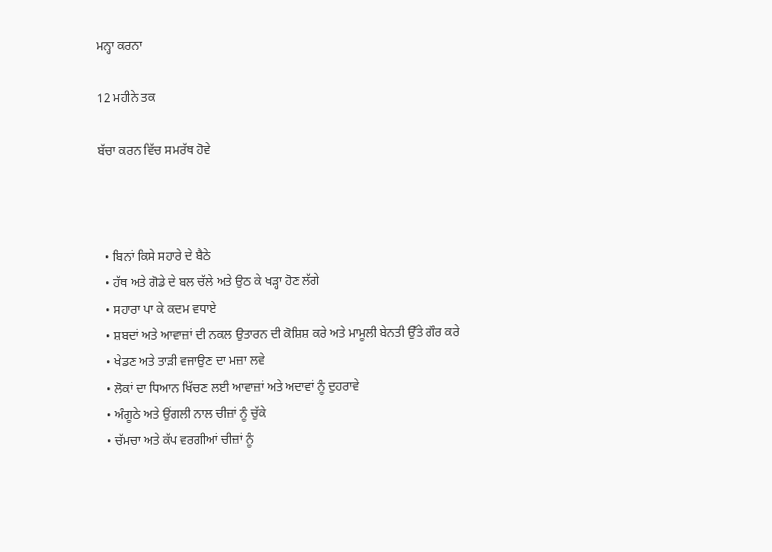ਮਨ੍ਹਾ ਕਰਨਾ

12 ਮਹੀਨੇ ਤਕ

ਬੱਚਾ ਕਰਨ ਵਿੱਚ ਸਮਰੱਥ ਹੋਵੇ



  • ਬਿਨਾਂ ਕਿਸੇ ਸਹਾਰੇ ਦੇ ਬੈਠੇ
  • ਹੱਥ ਅਤੇ ਗੋਡੇ ਦੇ ਬਲ ਚੱਲੇ ਅਤੇ ਉਠ ਕੇ ਖੜ੍ਹਾ ਹੋਣ ਲੱਗੇ
  • ਸਹਾਰਾ ਪਾ ਕੇ ਕਦਮ ਵਧਾਏ
  • ਸ਼ਬਦਾਂ ਅਤੇ ਆਵਾਜ਼ਾਂ ਦੀ ਨਕਲ ਉਤਾਰਨ ਦੀ ਕੋਸ਼ਿਸ਼ ਕਰੇ ਅਤੇ ਮਾਮੂਲੀ ਬੇਨਤੀ ਉੱਤੇ ਗੌਰ ਕਰੇ
  • ਖੇਡਣ ਅਤੇ ਤਾੜੀ ਵਜਾਉਣ ਦਾ ਮਜ਼ਾ ਲਵੇ
  • ਲੋਕਾਂ ਦਾ ਧਿਆਨ ਖਿੱਚਣ ਲਈ ਆਵਾਜ਼ਾਂ ਅਤੇ ਅਦਾਵਾਂ ਨੂੰ ਦੁਹਰਾਵੇ
  • ਅੰਗੂਠੇ ਅਤੇ ਉਂਗਲੀ ਨਾਲ ਚੀਜ਼ਾਂ ਨੂੰ ਚੁੱਕੇ
  • ਚੱਮਚਾ ਅਤੇ ਕੱਪ ਵਰਗੀਆਂ ਚੀਜ਼ਾਂ ਨੂੰ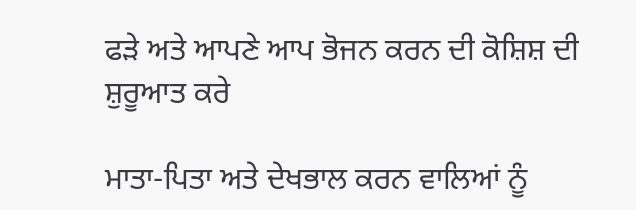ਫੜੇ ਅਤੇ ਆਪਣੇ ਆਪ ਭੋਜਨ ਕਰਨ ਦੀ ਕੋਸ਼ਿਸ਼ ਦੀ ਸ਼ੁਰੂਆਤ ਕਰੇ

ਮਾਤਾ-ਪਿਤਾ ਅਤੇ ਦੇਖਭਾਲ ਕਰਨ ਵਾਲਿਆਂ ਨੂੰ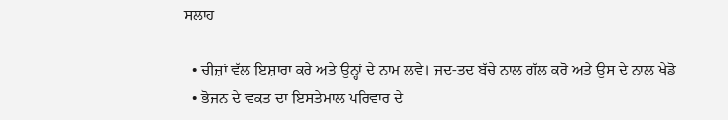ਸਲਾਹ

  • ਚੀਜ਼ਾਂ ਵੱਲ ਇਸ਼ਾਰਾ ਕਰੇ ਅਤੇ ਉਨ੍ਹਾਂ ਦੇ ਨਾਮ ਲਵੇ। ਜਦ-ਤਦ ਬੱਚੇ ਨਾਲ ਗੱਲ ਕਰੋ ਅਤੇ ਉਸ ਦੇ ਨਾਲ ਖੇਡੋ
  • ਭੋਜਨ ਦੇ ਵਕਤ ਦਾ ਇਸਤੇਮਾਲ ਪਰਿਵਾਰ ਦੇ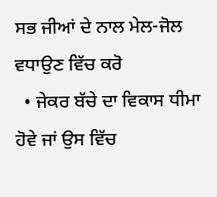ਸਭ ਜੀਆਂ ਦੇ ਨਾਲ ਮੇਲ-ਜੋਲ ਵਧਾਉਣ ਵਿੱਚ ਕਰੋ
  • ਜੇਕਰ ਬੱਚੇ ਦਾ ਵਿਕਾਸ ਧੀਮਾ ਹੋਵੇ ਜਾਂ ਉਸ ਵਿੱਚ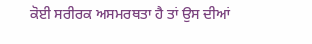ਕੋਈ ਸਰੀਰਕ ਅਸਮਰਥਤਾ ਹੈ ਤਾਂ ਉਸ ਦੀਆਂ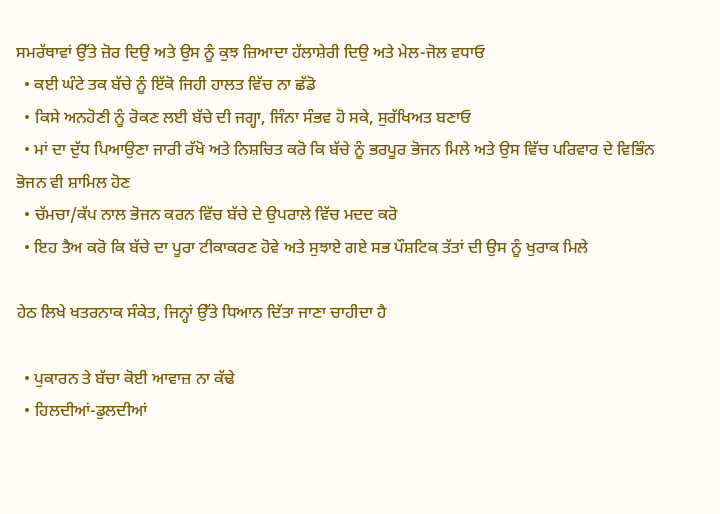ਸਮਰੱਥਾਵਾਂ ਉੱਤੇ ਜ਼ੋਰ ਦਿਉ ਅਤੇ ਉਸ ਨੂੰ ਕੁਝ ਜ਼ਿਆਦਾ ਹੱਲਾਸ਼ੇਰੀ ਦਿਉ ਅਤੇ ਮੇਲ-ਜੋਲ ਵਧਾਓ
  • ਕਈ ਘੰਟੇ ਤਕ ਬੱਚੇ ਨੂੰ ਇੱਕੋ ਜਿਹੀ ਹਾਲਤ ਵਿੱਚ ਨਾ ਛੱਡੋ
  • ਕਿਸੇ ਅਨਹੋਣੀ ਨੂੰ ਰੋਕਣ ਲਈ ਬੱਚੇ ਦੀ ਜਗ੍ਹਾ, ਜਿੰਨਾ ਸੰਭਵ ਹੋ ਸਕੇ, ਸੁਰੱਖਿਅਤ ਬਣਾਓ
  • ਮਾਂ ਦਾ ਦੁੱਧ ਪਿਆਉਣਾ ਜਾਰੀ ਰੱਖੋ ਅਤੇ ਨਿਸ਼ਚਿਤ ਕਰੋ ਕਿ ਬੱਚੇ ਨੂੰ ਭਰਪੂਰ ਭੋਜਨ ਮਿਲੇ ਅਤੇ ਉਸ ਵਿੱਚ ਪਰਿਵਾਰ ਦੇ ਵਿਭਿੰਨ ਭੋਜਨ ਵੀ ਸ਼ਾਮਿਲ ਹੋਣ
  • ਚੱਮਚਾ/ਕੱਪ ਨਾਲ ਭੋਜਨ ਕਰਨ ਵਿੱਚ ਬੱਚੇ ਦੇ ਉਪਰਾਲੇ ਵਿੱਚ ਮਦਦ ਕਰੋ
  • ਇਹ ਤੈਅ ਕਰੋ ਕਿ ਬੱਚੇ ਦਾ ਪੂਰਾ ਟੀਕਾਕਰਣ ਹੋਵੇ ਅਤੇ ਸੁਝਾਏ ਗਏ ਸਭ ਪੌਸ਼ਟਿਕ ਤੱਤਾਂ ਦੀ ਉਸ ਨੂੰ ਖੁਰਾਕ ਮਿਲੇ

ਹੇਠ ਲਿਖੇ ਖਤਰਨਾਕ ਸੰਕੇਤ, ਜਿਨ੍ਹਾਂ ਉੱਤੇ ਧਿਆਨ ਦਿੱਤਾ ਜਾਣਾ ਚਾਹੀਦਾ ਹੈ

  • ਪੁਕਾਰਨ ਤੇ ਬੱਚਾ ਕੋਈ ਆਵਾਜ਼ ਨਾ ਕੱਢੇ
  • ਹਿਲਦੀਆਂ-ਡੁਲਦੀਆਂ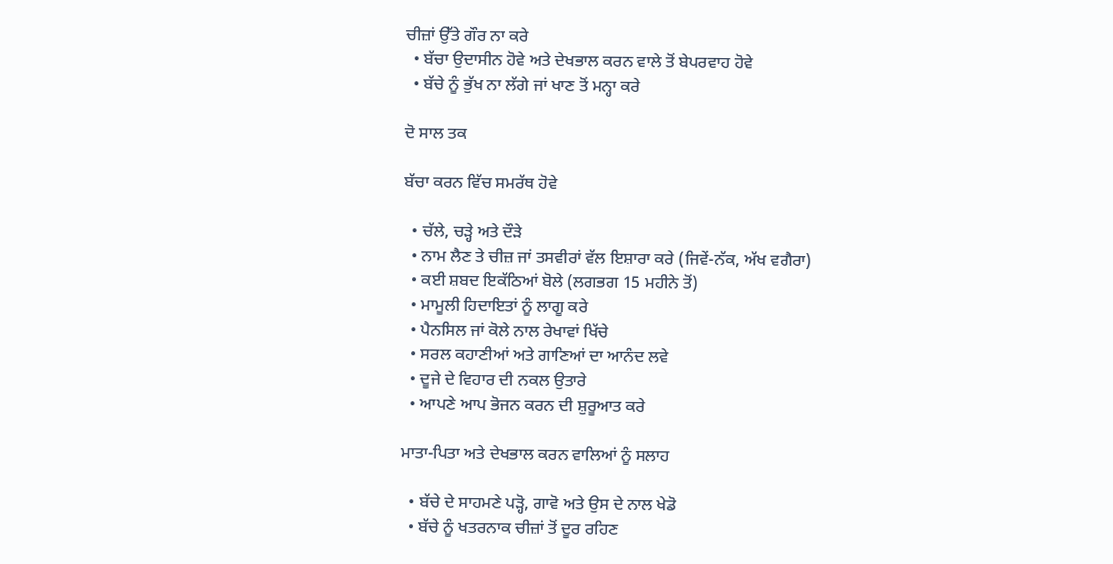ਚੀਜ਼ਾਂ ਉੱਤੇ ਗੌਰ ਨਾ ਕਰੇ
  • ਬੱਚਾ ਉਦਾਸੀਨ ਹੋਵੇ ਅਤੇ ਦੇਖਭਾਲ ਕਰਨ ਵਾਲੇ ਤੋਂ ਬੇਪਰਵਾਹ ਹੋਵੇ
  • ਬੱਚੇ ਨੂੰ ਭੁੱਖ ਨਾ ਲੱਗੇ ਜਾਂ ਖਾਣ ਤੋਂ ਮਨ੍ਹਾ ਕਰੇ

ਦੋ ਸਾਲ ਤਕ

ਬੱਚਾ ਕਰਨ ਵਿੱਚ ਸਮਰੱਥ ਹੋਵੇ

  • ਚੱਲੇ, ਚੜ੍ਹੇ ਅਤੇ ਦੌੜੇ
  • ਨਾਮ ਲੈਣ ਤੇ ਚੀਜ਼ ਜਾਂ ਤਸਵੀਰਾਂ ਵੱਲ ਇਸ਼ਾਰਾ ਕਰੇ (ਜਿਵੇਂ-ਨੱਕ, ਅੱਖ ਵਗੈਰਾ)
  • ਕਈ ਸ਼ਬਦ ਇਕੱਠਿਆਂ ਬੋਲੇ (ਲਗਭਗ 15 ਮਹੀਨੇ ਤੋਂ)
  • ਮਾਮੂਲੀ ਹਿਦਾਇਤਾਂ ਨੂੰ ਲਾਗੂ ਕਰੇ
  • ਪੈਨਸਿਲ ਜਾਂ ਕੋਲੇ ਨਾਲ ਰੇਖਾਵਾਂ ਖਿੱਚੇ
  • ਸਰਲ ਕਹਾਣੀਆਂ ਅਤੇ ਗਾਣਿਆਂ ਦਾ ਆਨੰਦ ਲਵੇ
  • ਦੂਜੇ ਦੇ ਵਿਹਾਰ ਦੀ ਨਕਲ ਉਤਾਰੇ
  • ਆਪਣੇ ਆਪ ਭੋਜਨ ਕਰਨ ਦੀ ਸ਼ੁਰੂਆਤ ਕਰੇ

ਮਾਤਾ-ਪਿਤਾ ਅਤੇ ਦੇਖਭਾਲ ਕਰਨ ਵਾਲਿਆਂ ਨੂੰ ਸਲਾਹ

  • ਬੱਚੇ ਦੇ ਸਾਹਮਣੇ ਪੜ੍ਹੋ, ਗਾਵੋ ਅਤੇ ਉਸ ਦੇ ਨਾਲ ਖੇਡੋ
  • ਬੱਚੇ ਨੂੰ ਖਤਰਨਾਕ ਚੀਜ਼ਾਂ ਤੋਂ ਦੂਰ ਰਹਿਣ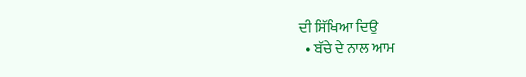ਦੀ ਸਿੱਖਿਆ ਦਿਉ
  • ਬੱਚੇ ਦੇ ਨਾਲ ਆਮ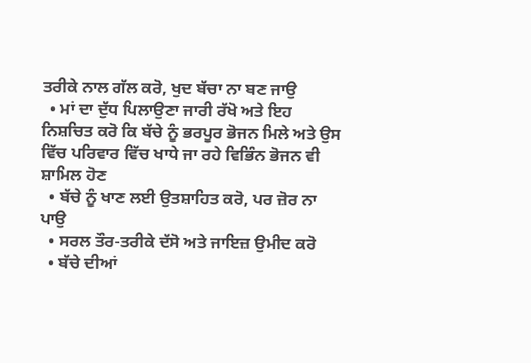ਤਰੀਕੇ ਨਾਲ ਗੱਲ ਕਰੋ, ਖੁਦ ਬੱਚਾ ਨਾ ਬਣ ਜਾਉ
  • ਮਾਂ ਦਾ ਦੁੱਧ ਪਿਲਾਉਣਾ ਜਾਰੀ ਰੱਖੋ ਅਤੇ ਇਹ ਨਿਸ਼ਚਿਤ ਕਰੋ ਕਿ ਬੱਚੇ ਨੂੰ ਭਰਪੂਰ ਭੋਜਨ ਮਿਲੇ ਅਤੇ ਉਸ ਵਿੱਚ ਪਰਿਵਾਰ ਵਿੱਚ ਖਾਧੇ ਜਾ ਰਹੇ ਵਿਭਿੰਨ ਭੋਜਨ ਵੀ ਸ਼ਾਮਿਲ ਹੋਣ
  • ਬੱਚੇ ਨੂੰ ਖਾਣ ਲਈ ਉਤਸ਼ਾਹਿਤ ਕਰੋ, ਪਰ ਜ਼ੋਰ ਨਾ ਪਾਉ
  • ਸਰਲ ਤੌਰ-ਤਰੀਕੇ ਦੱਸੋ ਅਤੇ ਜਾਇਜ਼ ਉਮੀਦ ਕਰੋ
  • ਬੱਚੇ ਦੀਆਂ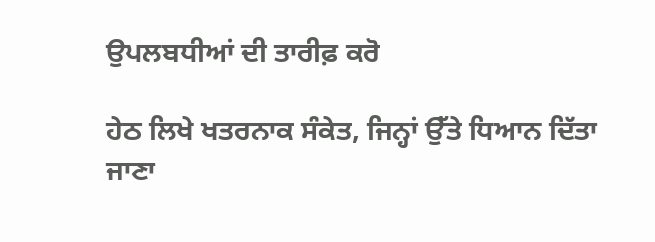ਉਪਲਬਧੀਆਂ ਦੀ ਤਾਰੀਫ਼ ਕਰੋ

ਹੇਠ ਲਿਖੇ ਖਤਰਨਾਕ ਸੰਕੇਤ, ਜਿਨ੍ਹਾਂ ਉੱਤੇ ਧਿਆਨ ਦਿੱਤਾ ਜਾਣਾ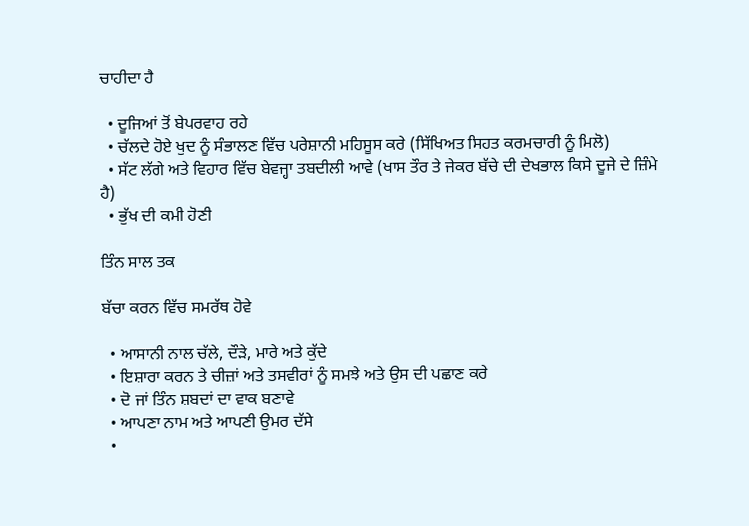ਚਾਹੀਦਾ ਹੈ

  • ਦੂਜਿਆਂ ਤੋਂ ਬੇਪਰਵਾਹ ਰਹੇ
  • ਚੱਲਦੇ ਹੋਏ ਖੁਦ ਨੂੰ ਸੰਭਾਲਣ ਵਿੱਚ ਪਰੇਸ਼ਾਨੀ ਮਹਿਸੂਸ ਕਰੇ (ਸਿੱਖਿਅਤ ਸਿਹਤ ਕਰਮਚਾਰੀ ਨੂੰ ਮਿਲੋ)
  • ਸੱਟ ਲੱਗੇ ਅਤੇ ਵਿਹਾਰ ਵਿੱਚ ਬੇਵਜ੍ਹਾ ਤਬਦੀਲੀ ਆਵੇ (ਖਾਸ ਤੌਰ ਤੇ ਜੇਕਰ ਬੱਚੇ ਦੀ ਦੇਖਭਾਲ ਕਿਸੇ ਦੂਜੇ ਦੇ ਜ਼ਿੰਮੇ ਹੈ)
  • ਭੁੱਖ ਦੀ ਕਮੀ ਹੋਣੀ

ਤਿੰਨ ਸਾਲ ਤਕ

ਬੱਚਾ ਕਰਨ ਵਿੱਚ ਸਮਰੱਥ ਹੋਵੇ

  • ਆਸਾਨੀ ਨਾਲ ਚੱਲੇ, ਦੌੜੇ, ਮਾਰੇ ਅਤੇ ਕੁੱਦੇ
  • ਇਸ਼ਾਰਾ ਕਰਨ ਤੇ ਚੀਜ਼ਾਂ ਅਤੇ ਤਸਵੀਰਾਂ ਨੂੰ ਸਮਝੇ ਅਤੇ ਉਸ ਦੀ ਪਛਾਣ ਕਰੇ
  • ਦੋ ਜਾਂ ਤਿੰਨ ਸ਼ਬਦਾਂ ਦਾ ਵਾਕ ਬਣਾਵੇ
  • ਆਪਣਾ ਨਾਮ ਅਤੇ ਆਪਣੀ ਉਮਰ ਦੱਸੇ
  •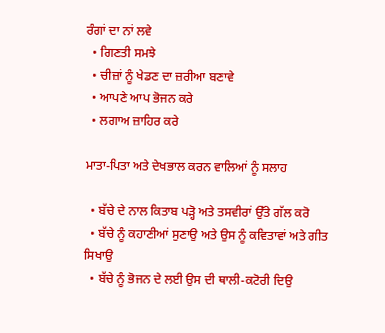ਰੰਗਾਂ ਦਾ ਨਾਂ ਲਵੇ
  • ਗਿਣਤੀ ਸਮਝੇ
  • ਚੀਜ਼ਾਂ ਨੂੰ ਖੇਡਣ ਦਾ ਜ਼ਰੀਆ ਬਣਾਵੇ
  • ਆਪਣੇ ਆਪ ਭੋਜਨ ਕਰੇ
  • ਲਗਾਅ ਜ਼ਾਹਿਰ ਕਰੇ

ਮਾਤਾ-ਪਿਤਾ ਅਤੇ ਦੇਖਭਾਲ ਕਰਨ ਵਾਲਿਆਂ ਨੂੰ ਸਲਾਹ

  • ਬੱਚੇ ਦੇ ਨਾਲ ਕਿਤਾਬ ਪੜ੍ਹੋ ਅਤੇ ਤਸਵੀਰਾਂ ਉੱਤੇ ਗੱਲ ਕਰੋ
  • ਬੱਚੇ ਨੂੰ ਕਹਾਣੀਆਂ ਸੁਣਾਉ ਅਤੇ ਉਸ ਨੂੰ ਕਵਿਤਾਵਾਂ ਅਤੇ ਗੀਤ ਸਿਖਾਉ
  • ਬੱਚੇ ਨੂੰ ਭੋਜਨ ਦੇ ਲਈ ਉਸ ਦੀ ਥਾਲੀ-ਕਟੋਰੀ ਦਿਉ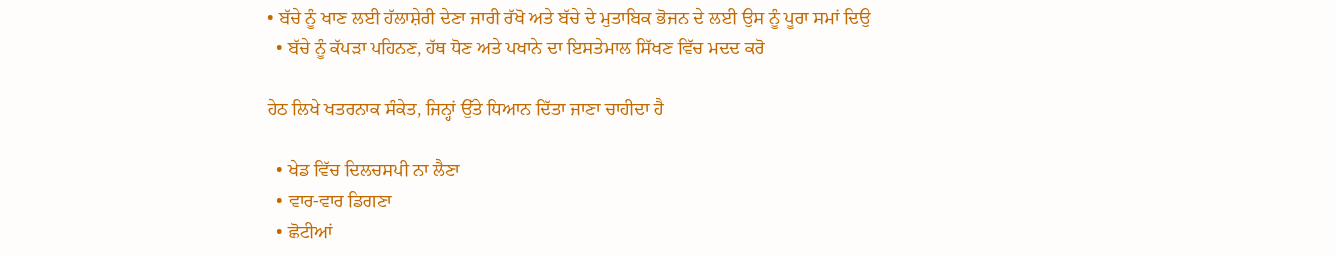• ਬੱਚੇ ਨੂੰ ਖਾਣ ਲਈ ਹੱਲਾਸ਼ੇਰੀ ਦੇਣਾ ਜਾਰੀ ਰੱਖੋ ਅਤੇ ਬੱਚੇ ਦੇ ਮੁਤਾਬਿਕ ਭੋਜਨ ਦੇ ਲਈ ਉਸ ਨੂੰ ਪੂਰਾ ਸਮਾਂ ਦਿਉ
  • ਬੱਚੇ ਨੂੰ ਕੱਪੜਾ ਪਹਿਨਣ, ਹੱਥ ਧੋਣ ਅਤੇ ਪਖਾਨੇ ਦਾ ਇਸਤੇਮਾਲ ਸਿੱਖਣ ਵਿੱਚ ਮਦਦ ਕਰੋ

ਹੇਠ ਲਿਖੇ ਖਤਰਨਾਕ ਸੰਕੇਤ, ਜਿਨ੍ਹਾਂ ਉੱਤੇ ਧਿਆਨ ਦਿੱਤਾ ਜਾਣਾ ਚਾਹੀਦਾ ਹੈ

  • ਖੇਡ ਵਿੱਚ ਦਿਲਚਸਪੀ ਨਾ ਲੈਣਾ
  • ਵਾਰ-ਵਾਰ ਡਿਗਣਾ
  • ਛੋਟੀਆਂ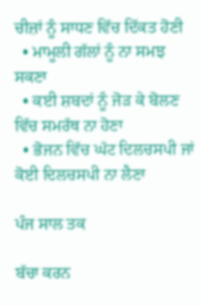ਚੀਜ਼ਾਂ ਨੂੰ ਸਾਧਣ ਵਿੱਚ ਦਿੱਕਤ ਹੋਣੀ
  • ਮਾਮੂਲੀ ਗੱਲਾਂ ਨੂੰ ਨਾ ਸਮਝ ਸਕਣਾ
  • ਕਈ ਸ਼ਬਦਾਂ ਨੂੰ ਜੋੜ ਕੇ ਬੋਲਣ ਵਿੱਚ ਸਮਰੱਥ ਨਾ ਹੋਣਾ
  • ਭੋਜਨ ਵਿੱਚ ਘੱਟ ਦਿਲਚਸਪੀ ਜਾਂ ਕੋਈ ਦਿਲਚਸਪੀ ਨਾ ਲੈਣਾ

ਪੰਜ ਸਾਲ ਤਕ

ਬੱਚਾ ਕਰਨ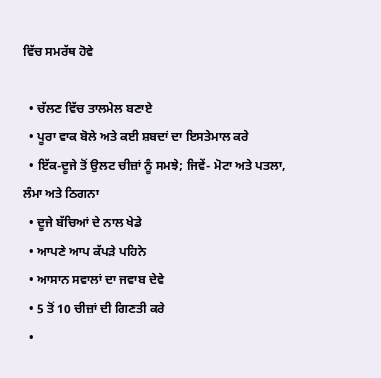ਵਿੱਚ ਸਮਰੱਥ ਹੋਵੇ

  • ਚੱਲਣ ਵਿੱਚ ਤਾਲਮੇਲ ਬਣਾਏ
  • ਪੂਰਾ ਵਾਕ ਬੋਲੇ ਅਤੇ ਕਈ ਸ਼ਬਦਾਂ ਦਾ ਇਸਤੇਮਾਲ ਕਰੇ
  • ਇੱਕ-ਦੂਜੇ ਤੋਂ ਉਲਟ ਚੀਜ਼ਾਂ ਨੂੰ ਸਮਝੇ; ਜਿਵੇਂ- ਮੋਟਾ ਅਤੇ ਪਤਲਾ, ਲੰਮਾ ਅਤੇ ਠਿਗਨਾ
  • ਦੂਜੇ ਬੱਚਿਆਂ ਦੇ ਨਾਲ ਖੇਡੇ
  • ਆਪਣੇ ਆਪ ਕੱਪੜੇ ਪਹਿਨੇ
  • ਆਸਾਨ ਸਵਾਲਾਂ ਦਾ ਜਵਾਬ ਦੇਵੇ
  • 5 ਤੋਂ 10 ਚੀਜ਼ਾਂ ਦੀ ਗਿਣਤੀ ਕਰੇ
  •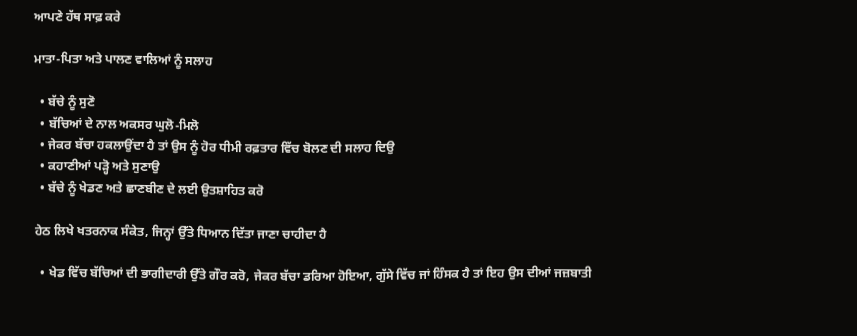ਆਪਣੇ ਹੱਥ ਸਾਫ਼ ਕਰੇ

ਮਾਤਾ-ਪਿਤਾ ਅਤੇ ਪਾਲਣ ਵਾਲਿਆਂ ਨੂੰ ਸਲਾਹ

  • ਬੱਚੇ ਨੂੰ ਸੁਣੋ
  • ਬੱਚਿਆਂ ਦੇ ਨਾਲ ਅਕਸਰ ਘੁਲੋ-ਮਿਲੋ
  • ਜੇਕਰ ਬੱਚਾ ਹਕਲਾਉਂਦਾ ਹੈ ਤਾਂ ਉਸ ਨੂੰ ਹੋਰ ਧੀਮੀ ਰਫ਼ਤਾਰ ਵਿੱਚ ਬੋਲਣ ਦੀ ਸਲਾਹ ਦਿਉ
  • ਕਹਾਣੀਆਂ ਪੜ੍ਹੋ ਅਤੇ ਸੁਣਾਉ
  • ਬੱਚੇ ਨੂੰ ਖੇਡਣ ਅਤੇ ਛਾਣਬੀਣ ਦੇ ਲਈ ਉਤਸ਼ਾਹਿਤ ਕਰੋ

ਹੇਠ ਲਿਖੇ ਖਤਰਨਾਕ ਸੰਕੇਤ, ਜਿਨ੍ਹਾਂ ਉੱਤੇ ਧਿਆਨ ਦਿੱਤਾ ਜਾਣਾ ਚਾਹੀਦਾ ਹੈ

  • ਖੇਡ ਵਿੱਚ ਬੱਚਿਆਂ ਦੀ ਭਾਗੀਦਾਰੀ ਉੱਤੇ ਗੌਰ ਕਰੋ, ਜੇਕਰ ਬੱਚਾ ਡਰਿਆ ਹੋਇਆ, ਗੁੱਸੇ ਵਿੱਚ ਜਾਂ ਹਿੰਸਕ ਹੈ ਤਾਂ ਇਹ ਉਸ ਦੀਆਂ ਜਜ਼ਬਾਤੀ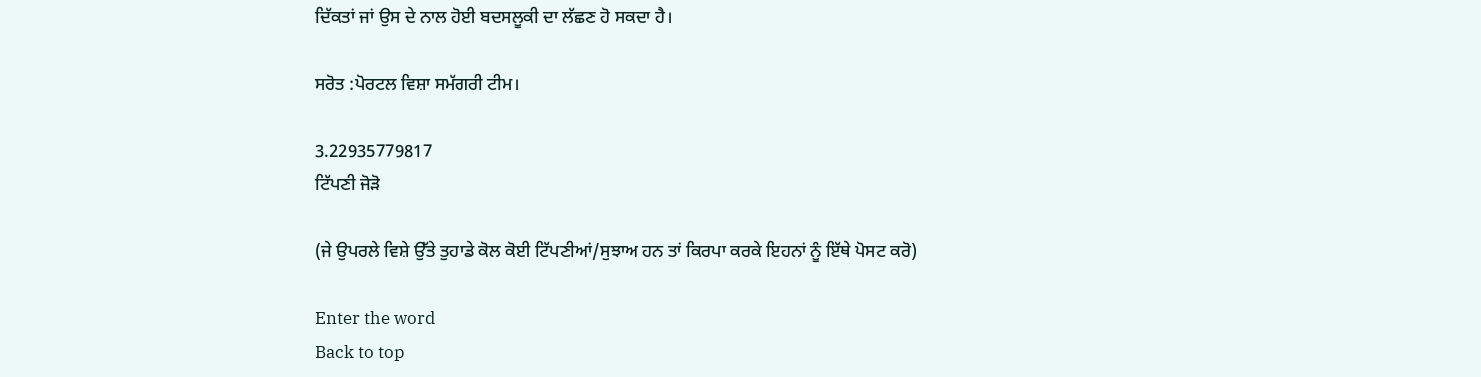ਦਿੱਕਤਾਂ ਜਾਂ ਉਸ ਦੇ ਨਾਲ ਹੋਈ ਬਦਸਲੂਕੀ ਦਾ ਲੱਛਣ ਹੋ ਸਕਦਾ ਹੈ।

ਸਰੋਤ :ਪੋਰਟਲ ਵਿਸ਼ਾ ਸਮੱਗਰੀ ਟੀਮ।

3.22935779817
ਟਿੱਪਣੀ ਜੋੜੋ

(ਜੇ ਉਪਰਲੇ ਵਿਸ਼ੇ ਉੱਤੇ ਤੁਹਾਡੇ ਕੋਲ ਕੋਈ ਟਿੱਪਣੀਆਂ/ਸੁਝਾਅ ਹਨ ਤਾਂ ਕਿਰਪਾ ਕਰਕੇ ਇਹਨਾਂ ਨੂੰ ਇੱਥੇ ਪੋਸਟ ਕਰੋ)

Enter the word
Back to top